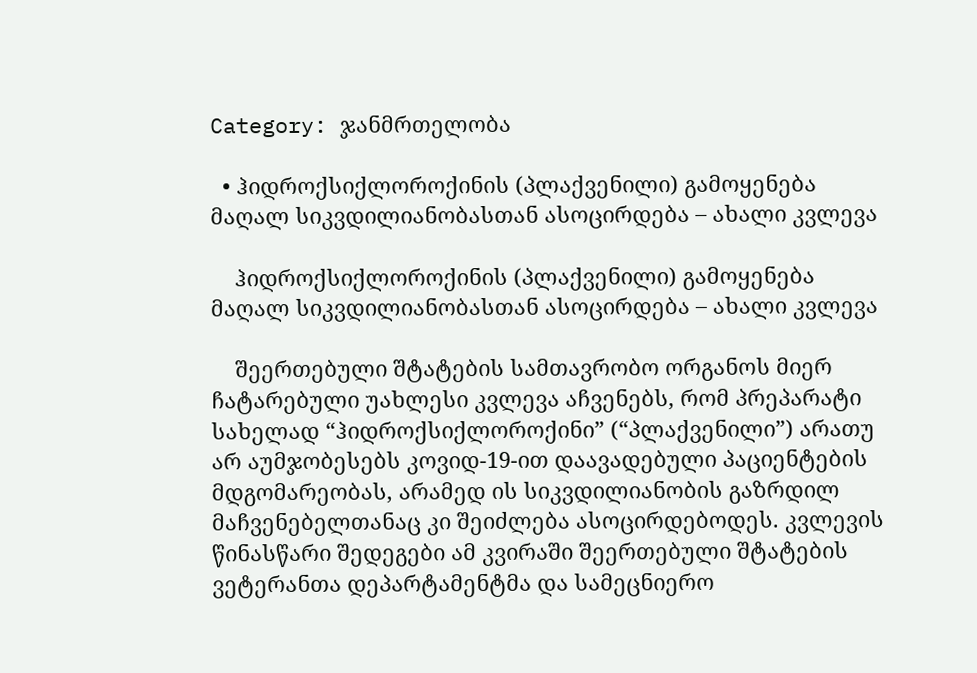Category: ჯანმრთელობა

  • ჰიდროქსიქლოროქინის (პლაქვენილი) გამოყენება მაღალ სიკვდილიანობასთან ასოცირდება – ახალი კვლევა

    ჰიდროქსიქლოროქინის (პლაქვენილი) გამოყენება მაღალ სიკვდილიანობასთან ასოცირდება – ახალი კვლევა

    შეერთებული შტატების სამთავრობო ორგანოს მიერ ჩატარებული უახლესი კვლევა აჩვენებს, რომ პრეპარატი სახელად “ჰიდროქსიქლოროქინი” (“პლაქვენილი”) არათუ არ აუმჯობესებს კოვიდ-19-ით დაავადებული პაციენტების მდგომარეობას, არამედ ის სიკვდილიანობის გაზრდილ მაჩვენებელთანაც კი შეიძლება ასოცირდებოდეს. კვლევის წინასწარი შედეგები ამ კვირაში შეერთებული შტატების ვეტერანთა დეპარტამენტმა და სამეცნიერო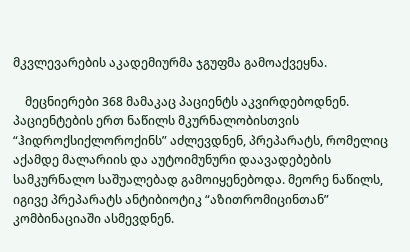მკვლევარების აკადემიურმა ჯგუფმა გამოაქვეყნა.

    მეცნიერები 368 მამაკაც პაციენტს აკვირდებოდნენ. პაციენტების ერთ ნაწილს მკურნალობისთვის “ჰიდროქსიქლოროქინს” აძლევდნენ, პრეპარატს, რომელიც აქამდე მალარიის და აუტოიმუნური დაავადებების სამკურნალო საშუალებად გამოიყენებოდა. მეორე ნაწილს, იგივე პრეპარატს ანტიბიოტიკ “აზითრომიცინთან” კომბინაციაში ასმევდნენ.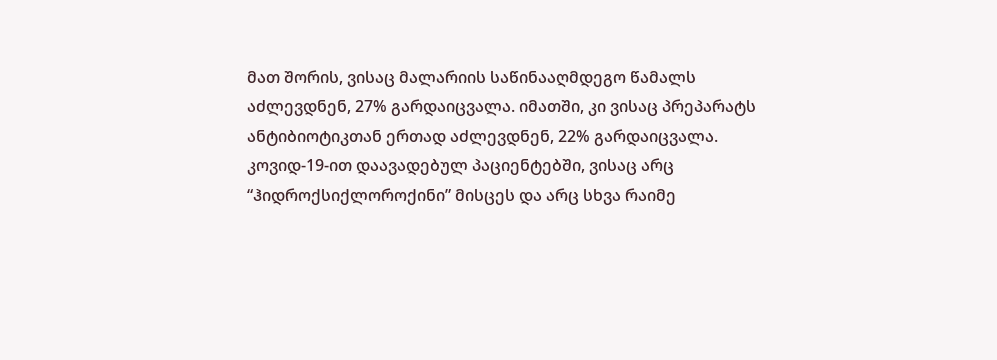მათ შორის, ვისაც მალარიის საწინააღმდეგო წამალს აძლევდნენ, 27% გარდაიცვალა. იმათში, კი ვისაც პრეპარატს ანტიბიოტიკთან ერთად აძლევდნენ, 22% გარდაიცვალა. კოვიდ-19-ით დაავადებულ პაციენტებში, ვისაც არც “ჰიდროქსიქლოროქინი” მისცეს და არც სხვა რაიმე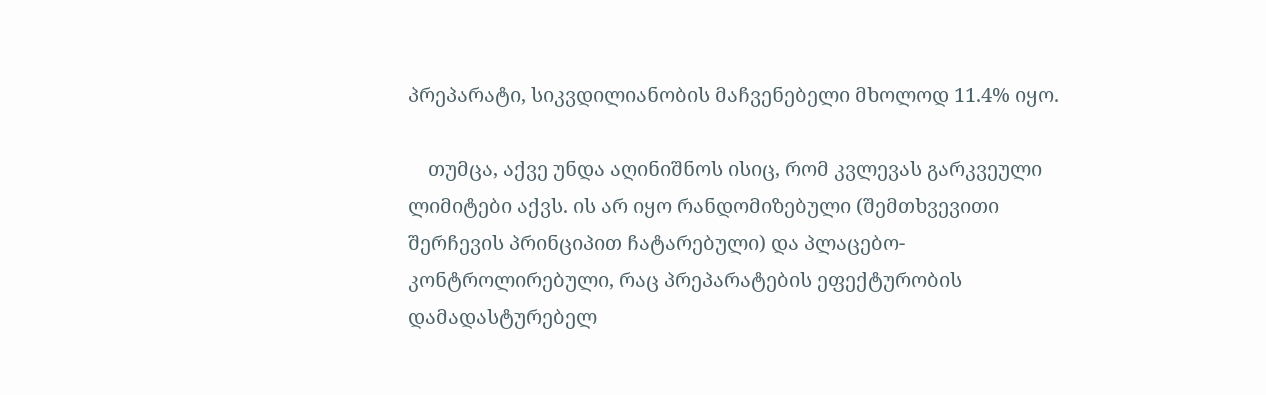პრეპარატი, სიკვდილიანობის მაჩვენებელი მხოლოდ 11.4% იყო.

    თუმცა, აქვე უნდა აღინიშნოს ისიც, რომ კვლევას გარკვეული ლიმიტები აქვს. ის არ იყო რანდომიზებული (შემთხვევითი შერჩევის პრინციპით ჩატარებული) და პლაცებო-კონტროლირებული, რაც პრეპარატების ეფექტურობის დამადასტურებელ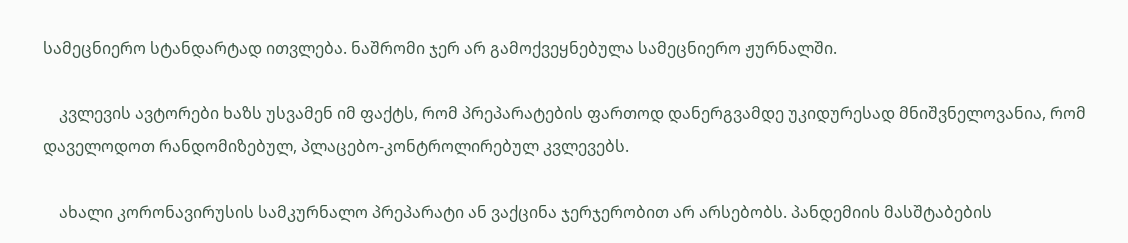სამეცნიერო სტანდარტად ითვლება. ნაშრომი ჯერ არ გამოქვეყნებულა სამეცნიერო ჟურნალში.

    კვლევის ავტორები ხაზს უსვამენ იმ ფაქტს, რომ პრეპარატების ფართოდ დანერგვამდე უკიდურესად მნიშვნელოვანია, რომ დაველოდოთ რანდომიზებულ, პლაცებო-კონტროლირებულ კვლევებს.

    ახალი კორონავირუსის სამკურნალო პრეპარატი ან ვაქცინა ჯერჯერობით არ არსებობს. პანდემიის მასშტაბების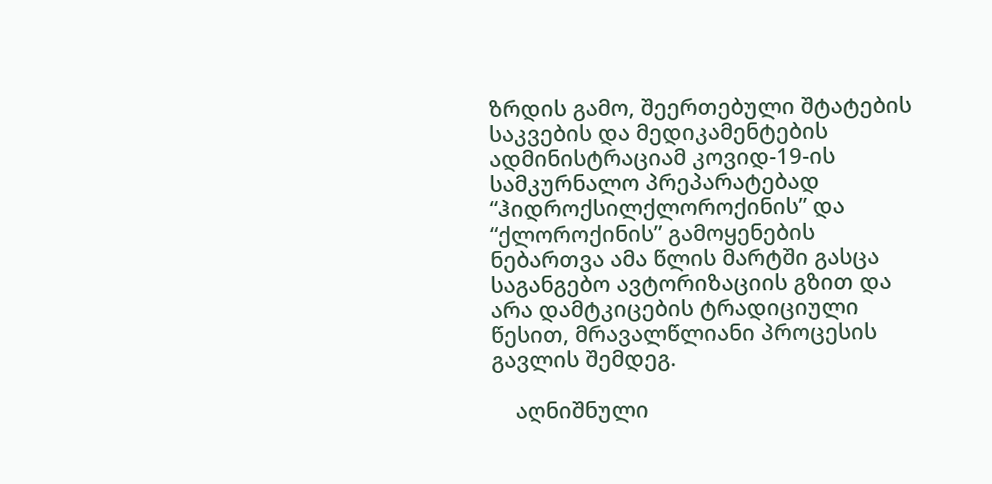ზრდის გამო, შეერთებული შტატების საკვების და მედიკამენტების ადმინისტრაციამ კოვიდ-19-ის სამკურნალო პრეპარატებად “ჰიდროქსილქლოროქინის” და “ქლოროქინის” გამოყენების ნებართვა ამა წლის მარტში გასცა საგანგებო ავტორიზაციის გზით და არა დამტკიცების ტრადიციული წესით, მრავალწლიანი პროცესის გავლის შემდეგ.

    აღნიშნული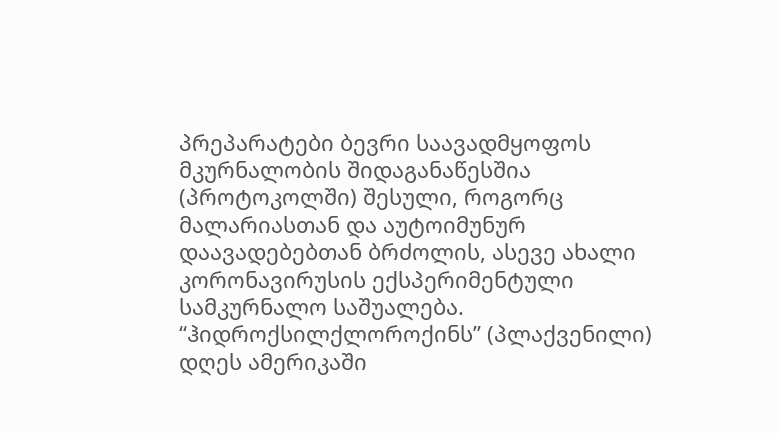პრეპარატები ბევრი საავადმყოფოს მკურნალობის შიდაგანაწესშია (პროტოკოლში) შესული, როგორც მალარიასთან და აუტოიმუნურ დაავადებებთან ბრძოლის, ასევე ახალი კორონავირუსის ექსპერიმენტული სამკურნალო საშუალება. “ჰიდროქსილქლოროქინს” (პლაქვენილი) დღეს ამერიკაში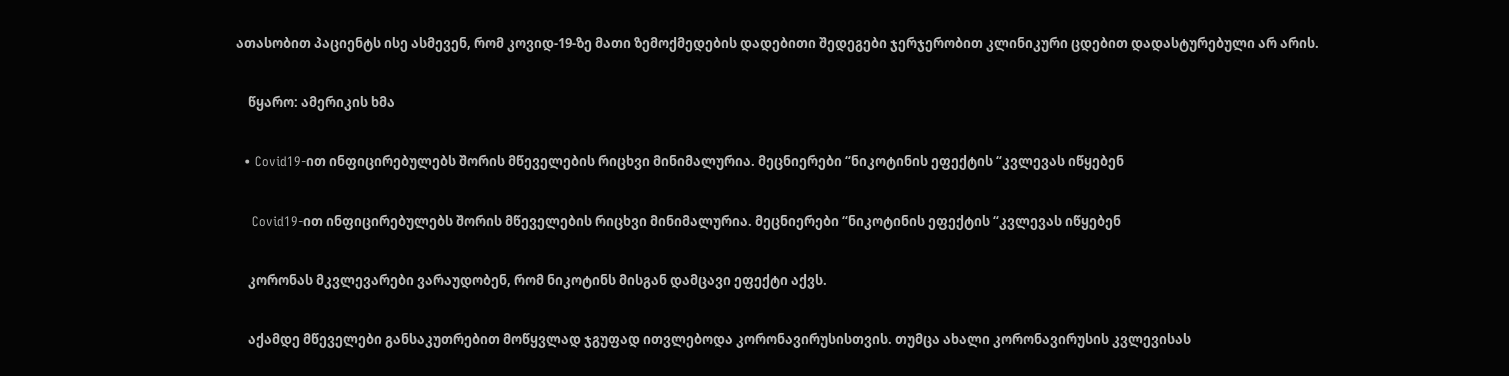ათასობით პაციენტს ისე ასმევენ, რომ კოვიდ-19-ზე მათი ზემოქმედების დადებითი შედეგები ჯერჯერობით კლინიკური ცდებით დადასტურებული არ არის.

    წყარო: ამერიკის ხმა

  • Covid19-ით ინფიცირებულებს შორის მწეველების რიცხვი მინიმალურია. მეცნიერები “ნიკოტინის ეფექტის “კვლევას იწყებენ

    Covid19-ით ინფიცირებულებს შორის მწეველების რიცხვი მინიმალურია. მეცნიერები “ნიკოტინის ეფექტის “კვლევას იწყებენ

    კორონას მკვლევარები ვარაუდობენ, რომ ნიკოტინს მისგან დამცავი ეფექტი აქვს.

    აქამდე მწეველები განსაკუთრებით მოწყვლად ჯგუფად ითვლებოდა კორონავირუსისთვის. თუმცა ახალი კორონავირუსის კვლევისას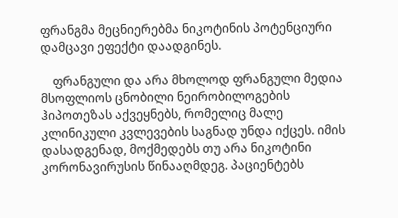ფრანგმა მეცნიერებმა ნიკოტინის პოტენციური დამცავი ეფექტი დაადგინეს.

    ფრანგული და არა მხოლოდ ფრანგული მედია მსოფლიოს ცნობილი ნეირობილოგების ჰიპოთეზას აქვეყნებს, რომელიც მალე კლინიკული კვლევების საგნად უნდა იქცეს. იმის დასადგენად, მოქმედებს თუ არა ნიკოტინი კორონავირუსის წინააღმდეგ. პაციენტებს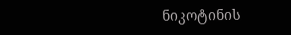ნიკოტინის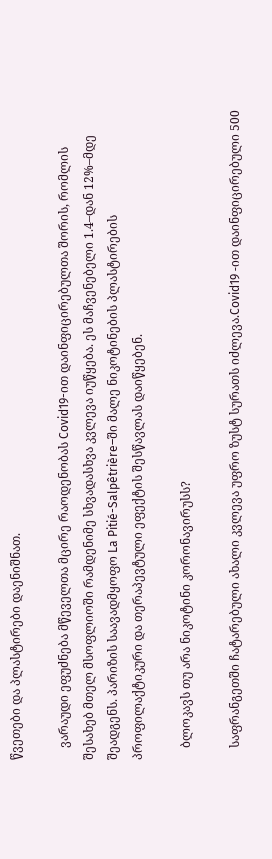წვეთები და პლასტირები დაენიშნათ.

    ვარაუდი ეფუძნება მწეველთა მცირე რაოდენობას Covid19-ით დაინფიცირებულთა შორის, რომლის შესახებ მთელ მსოფლიოში რამდენიმე სხვადასხვა კვლევა იუწყება. ეს მაჩვენებელი 1.4–დან 12%–მდე შეადგენს. პარიზის საავადმყოფო La Pitié-Salpêtrière–ში მალე ნიკოტინების პლასტირების პროფილაქტიკური და თერაპევტული ეფექტის შესწავლას დაიწყებენ.

    ბლოკავს თუ არა ნიკოტინი კორონავირუსს?

    საფრანგეთში ჩატარებული ახალი კვლევა უფრო ზუსტ სურათს იძლევა.Covid19 -ით დაინფიცირებული 500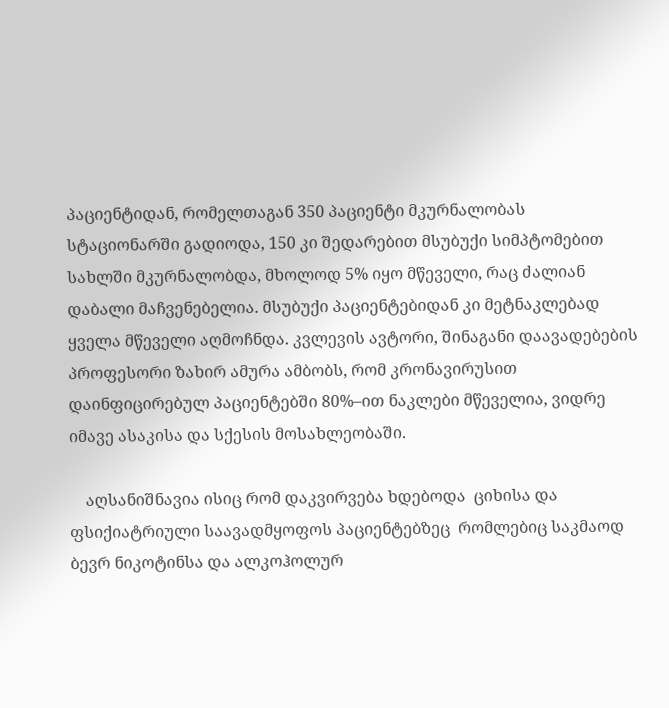პაციენტიდან, რომელთაგან 350 პაციენტი მკურნალობას სტაციონარში გადიოდა, 150 კი შედარებით მსუბუქი სიმპტომებით სახლში მკურნალობდა, მხოლოდ 5% იყო მწეველი, რაც ძალიან დაბალი მაჩვენებელია. მსუბუქი პაციენტებიდან კი მეტნაკლებად ყველა მწეველი აღმოჩნდა. კვლევის ავტორი, შინაგანი დაავადებების პროფესორი ზახირ ამურა ამბობს, რომ კრონავირუსით დაინფიცირებულ პაციენტებში 80%–ით ნაკლები მწეველია, ვიდრე იმავე ასაკისა და სქესის მოსახლეობაში.

    აღსანიშნავია ისიც რომ დაკვირვება ხდებოდა  ციხისა და ფსიქიატრიული საავადმყოფოს პაციენტებზეც  რომლებიც საკმაოდ ბევრ ნიკოტინსა და ალკოჰოლურ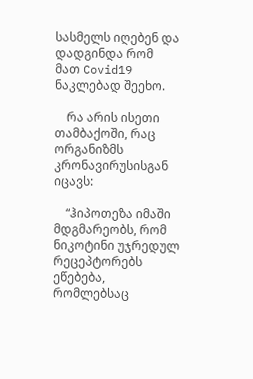სასმელს იღებენ და დადგინდა რომ  მათ Covid19 ნაკლებად შეეხო.

    რა არის ისეთი თამბაქოში, რაც ორგანიზმს კრონავირუსისგან იცავს:

    “ჰიპოთეზა იმაში მდგმარეობს, რომ ნიკოტინი უჯრედულ რეცეპტორებს ეწებება, რომლებსაც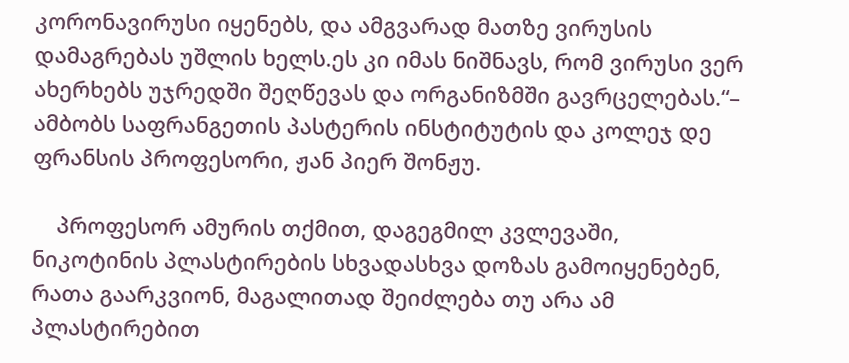კორონავირუსი იყენებს, და ამგვარად მათზე ვირუსის დამაგრებას უშლის ხელს.ეს კი იმას ნიშნავს, რომ ვირუსი ვერ ახერხებს უჯრედში შეღწევას და ორგანიზმში გავრცელებას.“– ამბობს საფრანგეთის პასტერის ინსტიტუტის და კოლეჯ დე ფრანსის პროფესორი, ჟან პიერ შონჟუ.

    პროფესორ ამურის თქმით, დაგეგმილ კვლევაში, ნიკოტინის პლასტირების სხვადასხვა დოზას გამოიყენებენ, რათა გაარკვიონ, მაგალითად შეიძლება თუ არა ამ პლასტირებით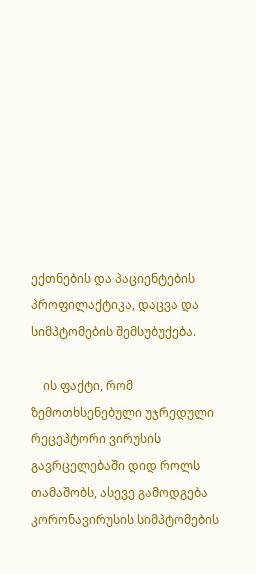ექთნების და პაციენტების პროფილაქტიკა, დაცვა და სიმპტომების შემსუბუქება.

    ის ფაქტი, რომ ზემოთხსენებული უჯრედული რეცეპტორი ვირუსის გავრცელებაში დიდ როლს თამაშობს, ასევე გამოდგება კორონავირუსის სიმპტომების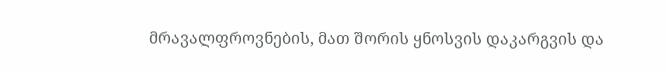მრავალფროვნების, მათ შორის ყნოსვის დაკარგვის და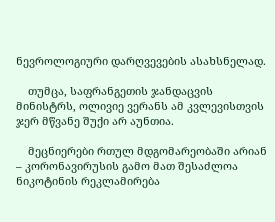ნევროლოგიური დარღვევების ასახსნელად.

    თუმცა, საფრანგეთის ჯანდაცვის მინისტრს, ოლივიე ვერანს ამ კვლევისთვის ჯერ მწვანე შუქი არ აუნთია.

    მეცნიერები რთულ მდგომარეობაში არიან – კორონავირუსის გამო მათ შესაძლოა ნიკოტინის რეკლამირება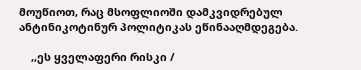მოუწიოთ, რაც მსოფლიოში დამკვიდრებულ ანტინიკოტინურ პოლიტიკას ეწინააღმდეგება.

    ,,ეს ყველაფერი რისკი /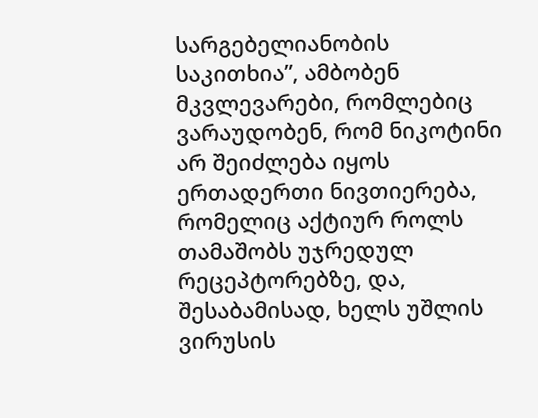სარგებელიანობის საკითხია”, ამბობენ მკვლევარები, რომლებიც ვარაუდობენ, რომ ნიკოტინი არ შეიძლება იყოს ერთადერთი ნივთიერება, რომელიც აქტიურ როლს თამაშობს უჯრედულ რეცეპტორებზე, და, შესაბამისად, ხელს უშლის ვირუსის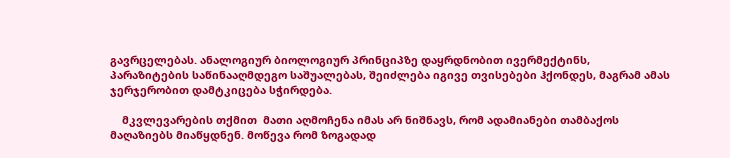გავრცელებას. ანალოგიურ ბიოლოგიურ პრინციპზე დაყრდნობით ივერმექტინს, პარაზიტების საწინააღმდეგო საშუალებას, შეიძლება იგივე თვისებები ჰქონდეს, მაგრამ ამას ჯერჯერობით დამტკიცება სჭირდება.

    მკვლევარების თქმით  მათი აღმოჩენა იმას არ ნიშნავს, რომ ადამიანები თამბაქოს მაღაზიებს მიაწყდნენ. მოწევა რომ ზოგადად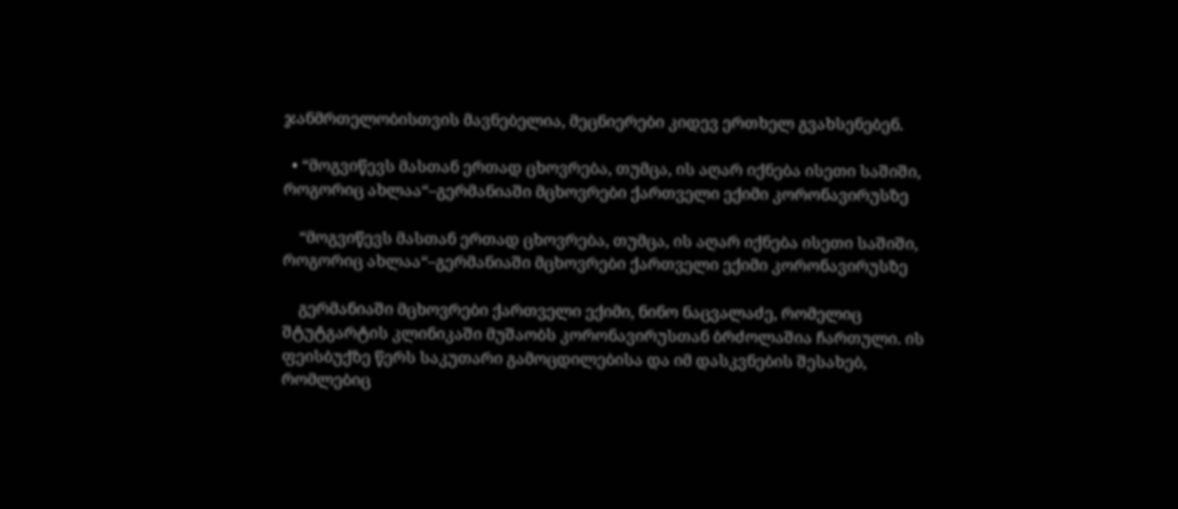ჯანმრთელობისთვის მავნებელია, მეცნიერები კიდევ ერთხელ გვახსენებენ.

  • “მოგვიწევს მასთან ერთად ცხოვრება, თუმცა, ის აღარ იქნება ისეთი საშიში, როგორიც ახლაა“–გერმანიაში მცხოვრები ქართველი ექიმი კორონავირუსზე

    “მოგვიწევს მასთან ერთად ცხოვრება, თუმცა, ის აღარ იქნება ისეთი საშიში, როგორიც ახლაა“–გერმანიაში მცხოვრები ქართველი ექიმი კორონავირუსზე

    გერმანიაში მცხოვრები ქართველი ექიმი, ნინო ნაცვალაძე, რომელიც შტუტგარტის კლინიკაში მუშაობს კორონავირუსთან ბრძოლაშია ჩართული. ის ფეისბუქზე წერს საკუთარი გამოცდილებისა და იმ დასკვნების შესახებ, რომლებიც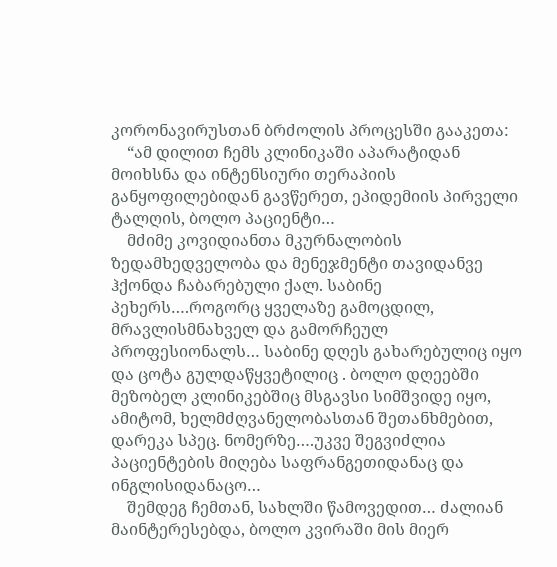კორონავირუსთან ბრძოლის პროცესში გააკეთა:
    “ამ დილით ჩემს კლინიკაში აპარატიდან მოიხსნა და ინტენსიური თერაპიის განყოფილებიდან გავწერეთ, ეპიდემიის პირველი ტალღის, ბოლო პაციენტი…
    მძიმე კოვიდიანთა მკურნალობის ზედამხედველობა და მენეჯმენტი თავიდანვე ჰქონდა ჩაბარებული ქალ. საბინე პეხერს….როგორც ყველაზე გამოცდილ, მრავლისმნახველ და გამორჩეულ პროფესიონალს… საბინე დღეს გახარებულიც იყო და ცოტა გულდაწყვეტილიც . ბოლო დღეებში მეზობელ კლინიკებშიც მსგავსი სიმშვიდე იყო, ამიტომ, ხელმძღვანელობასთან შეთანხმებით, დარეკა სპეც. ნომერზე….უკვე შეგვიძლია პაციენტების მიღება საფრანგეთიდანაც და ინგლისიდანაცო…
    შემდეგ ჩემთან, სახლში წამოვედით… ძალიან მაინტერესებდა, ბოლო კვირაში მის მიერ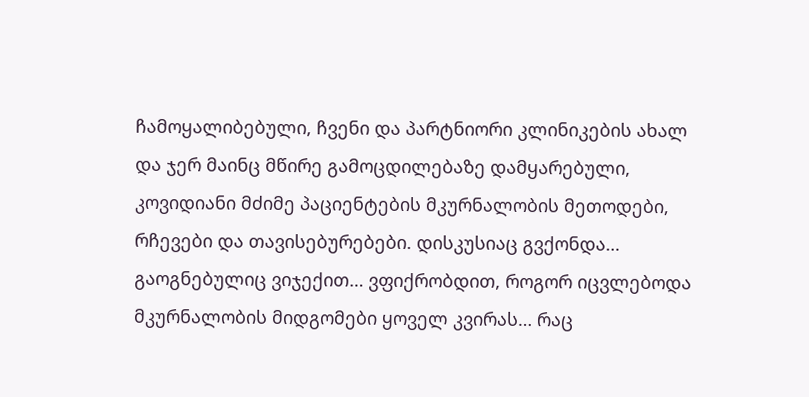ჩამოყალიბებული, ჩვენი და პარტნიორი კლინიკების ახალ და ჯერ მაინც მწირე გამოცდილებაზე დამყარებული, კოვიდიანი მძიმე პაციენტების მკურნალობის მეთოდები, რჩევები და თავისებურებები. დისკუსიაც გვქონდა… გაოგნებულიც ვიჯექით… ვფიქრობდით, როგორ იცვლებოდა მკურნალობის მიდგომები ყოველ კვირას… რაც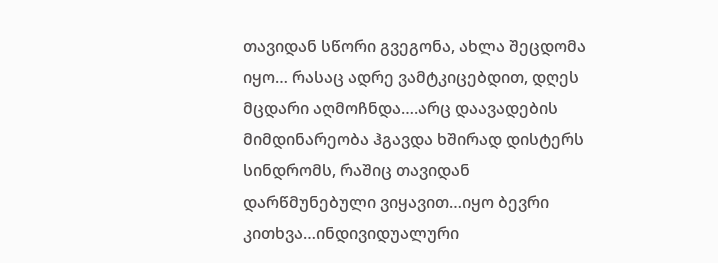თავიდან სწორი გვეგონა, ახლა შეცდომა იყო… რასაც ადრე ვამტკიცებდით, დღეს მცდარი აღმოჩნდა….არც დაავადების მიმდინარეობა ჰგავდა ხშირად დისტერს სინდრომს, რაშიც თავიდან დარწმუნებული ვიყავით…იყო ბევრი კითხვა…ინდივიდუალური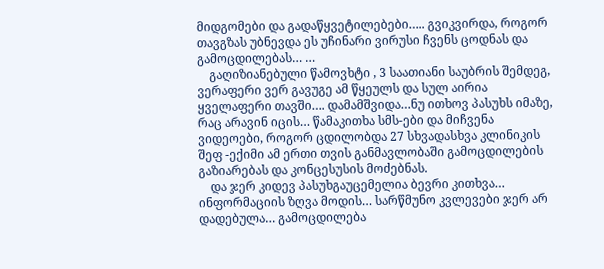მიდგომები და გადაწყვეტილებები….. გვიკვირდა, როგორ თავგზას უბნევდა ეს უჩინარი ვირუსი ჩვენს ცოდნას და გამოცდილებას… …
    გაღიზიანებული წამოვხტი , 3 საათიანი საუბრის შემდეგ, ვერაფერი ვერ გავუგე ამ წყეულს და სულ აირია ყველაფერი თავში…. დამამშვიდა…ნუ ითხოვ პასუხს იმაზე, რაც არავინ იცის… წამაკითხა სმს-ები და მიჩვენა ვიდეოები, როგორ ცდილობდა 27 სხვადასხვა კლინიკის შეფ -ექიმი ამ ერთი თვის განმავლობაში გამოცდილების გაზიარებას და კონცესუსის მოძებნას.
    და ჯერ კიდევ პასუხგაუცემელია ბევრი კითხვა… ინფორმაციის ზღვა მოდის… სარწმუნო კვლევები ჯერ არ დადებულა… გამოცდილება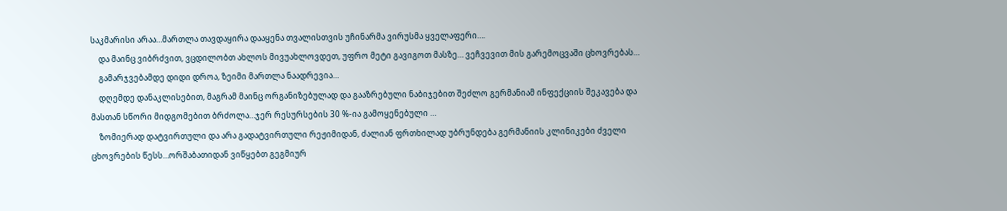საკმარისი არაა…მართლა თავდაყირა დააყენა თვალისთვის უჩინარმა ვირუსმა ყველაფერი….
    და მაინც ვიბრძვით, ვცდილობთ ახლოს მივუახლოვდეთ, უფრო მეტი გავიგოთ მასზე… ვეჩვევით მის გარემოცვაში ცხოვრებას…
    გამარჯვებამდე დიდი დროა, ზეიმი მართლა ნაადრევია…
    დღემდე დანაკლისებით, მაგრამ მაინც ორგანიზებულად და გააზრებული ნაბიჯებით შეძლო გერმანიამ ინფექციის შეკავება და მასთან სწორი მიდგომებით ბრძოლა…ჯერ რესურსების 30 %-ია გამოყენებული …
    ზომიერად დატვირთული და არა გადატვირთული რეჟიმიდან, ძალიან ფრთხილად უბრუნდება გერმანიის კლინიკები ძველი ცხოვრების წესს…ორშაბათიდან ვიწყებთ გეგმიურ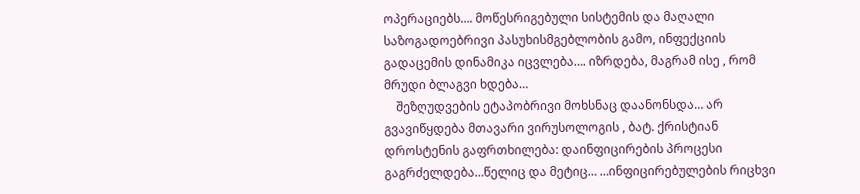ოპერაციებს…. მოწესრიგებული სისტემის და მაღალი საზოგადოებრივი პასუხისმგებლობის გამო, ინფექციის გადაცემის დინამიკა იცვლება…. იზრდება, მაგრამ ისე , რომ მრუდი ბლაგვი ხდება…
    შეზღუდვების ეტაპობრივი მოხსნაც დაანონსდა… არ გვავიწყდება მთავარი ვირუსოლოგის , ბატ. ქრისტიან დროსტენის გაფრთხილება: დაინფიცირების პროცესი გაგრძელდება…წელიც და მეტიც… …ინფიცირებულების რიცხვი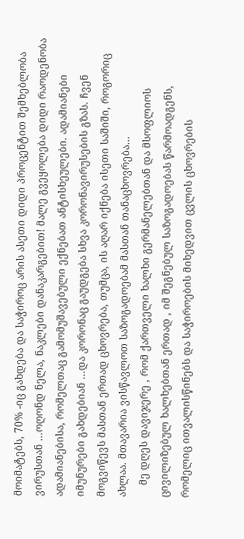მოიმატებს, 70% -იც გახდება და საჭიროც არის ასეთი დიდი პროცენტით შემხებლობა ვირუსთან …ოღონდ ნელა, ნაკლები დანაკარგებით! მალე გვეყოლება დიდი რაოდენობა ადამიანებისა, რომელთაც გამომუშავებული ექნებათ ანტისხეულები. ადამიანები იმუნურები გახდებიან …და კორონაც გაუდგება სხვა კორონავირუსების გზას. ჩვენ მოგვიწევს მასთან ერთად ცხოვრება, თუმცა, ის აღარ იქნება ისეთი საშიში, როგორიც ახლაა. მთავარია ვისწავლოთ საზოგადოებამ მასთან თანაცხოვრება…
    მე დღეს დავიჯერე , რომ ქართველი ხალხი გერმანელებთან და მსოფლიოს ცივილიზებულ ხალხებთან ერთად , იმ შეგნებულ საზოგადოებას წარმოადგენს, რომელიც ითვალისწინებს და საჭიროების მიხედვით ცვლის ცხოვრების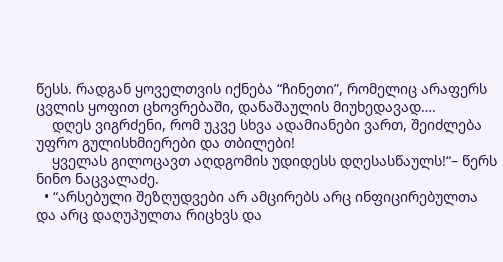წესს. რადგან ყოველთვის იქნება “ჩინეთი”, რომელიც არაფერს ცვლის ყოფით ცხოვრებაში, დანაშაულის მიუხედავად….
    დღეს ვიგრძენი, რომ უკვე სხვა ადამიანები ვართ, შეიძლება უფრო გულისხმიერები და თბილები!
    ყველას გილოცავთ აღდგომის უდიდესს დღესასწაულს!“– წერს ნინო ნაცვალაძე.
  • “არსებული შეზღუდვები არ ამცირებს არც ინფიცირებულთა და არც დაღუპულთა რიცხვს და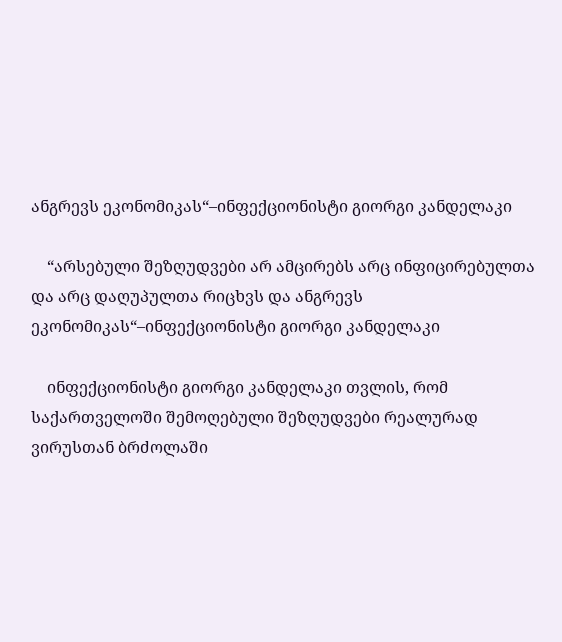ანგრევს ეკონომიკას“–ინფექციონისტი გიორგი კანდელაკი

    “არსებული შეზღუდვები არ ამცირებს არც ინფიცირებულთა და არც დაღუპულთა რიცხვს და ანგრევს ეკონომიკას“–ინფექციონისტი გიორგი კანდელაკი

    ინფექციონისტი გიორგი კანდელაკი თვლის, რომ საქართველოში შემოღებული შეზღუდვები რეალურად ვირუსთან ბრძოლაში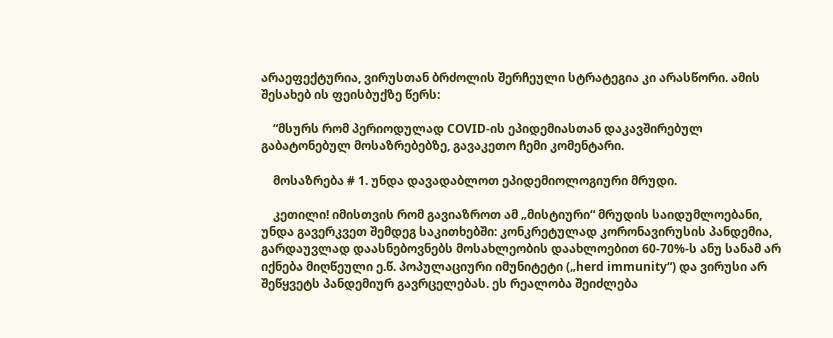არაეფექტურია, ვირუსთან ბრძოლის შერჩეული სტრატეგია კი არასწორი. ამის შესახებ ის ფეისბუქზე წერს:

    “მსურს რომ პერიოდულად COVID-ის ეპიდემიასთან დაკავშირებულ გაბატონებულ მოსაზრებებზე, გავაკეთო ჩემი კომენტარი.

    მოსაზრება # 1. უნდა დავადაბლოთ ეპიდემიოლოგიური მრუდი.

    კეთილი! იმისთვის რომ გავიაზროთ ამ „მისტიური“ მრუდის საიდუმლოებანი, უნდა გავერკვეთ შემდეგ საკითხებში: კონკრეტულად კორონავირუსის პანდემია, გარდაუვლად დაასნებოვნებს მოსახლეობის დაახლოებით 60-70%-ს ანუ სანამ არ იქნება მიღწეული ე.წ. პოპულაციური იმუნიტეტი („herd immunity“) და ვირუსი არ შეწყვეტს პანდემიურ გავრცელებას. ეს რეალობა შეიძლება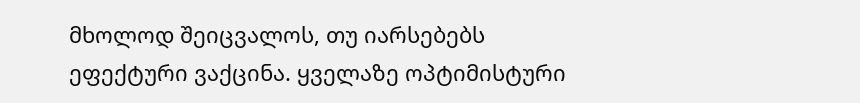მხოლოდ შეიცვალოს, თუ იარსებებს ეფექტური ვაქცინა. ყველაზე ოპტიმისტური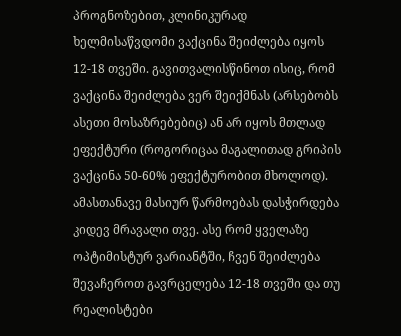პროგნოზებით, კლინიკურად ხელმისაწვდომი ვაქცინა შეიძლება იყოს 12-18 თვეში. გავითვალისწინოთ ისიც, რომ ვაქცინა შეიძლება ვერ შეიქმნას (არსებობს ასეთი მოსაზრებებიც) ან არ იყოს მთლად ეფექტური (როგორიცაა მაგალითად გრიპის ვაქცინა 50-60% ეფექტურობით მხოლოდ). ამასთანავე მასიურ წარმოებას დასჭირდება კიდევ მრავალი თვე. ასე რომ ყველაზე ოპტიმისტურ ვარიანტში, ჩვენ შეიძლება შევაჩეროთ გავრცელება 12-18 თვეში და თუ რეალისტები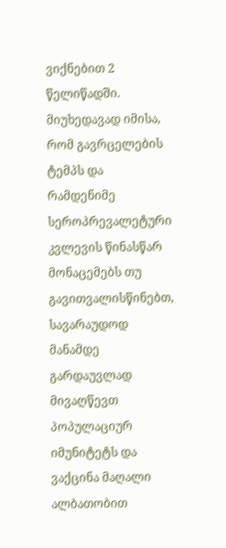ვიქნებით 2 წელიწადში. მიუხედავად იმისა, რომ გავრცელების ტემპს და რამდენიმე სეროპრევალეტური კვლევის წინასწარ მონაცემებს თუ გავითვალისწინებთ, სავარაუდოდ მანამდე გარდაუვლად მივაღწევთ პოპულაციურ იმუნიტეტს და ვაქცინა მაღალი ალბათობით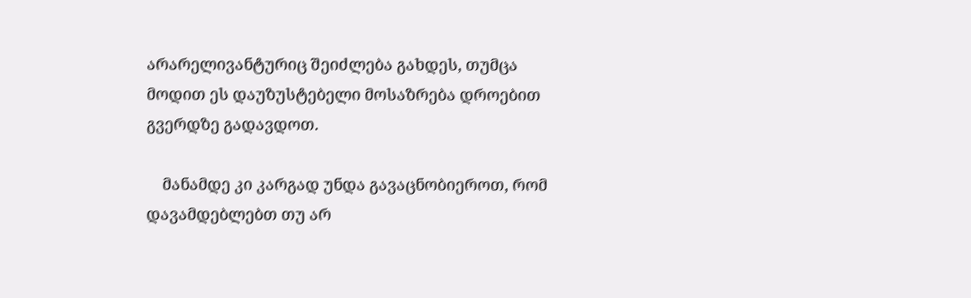არარელივანტურიც შეიძლება გახდეს, თუმცა მოდით ეს დაუზუსტებელი მოსაზრება დროებით გვერდზე გადავდოთ.

    მანამდე კი კარგად უნდა გავაცნობიეროთ, რომ დავამდებლებთ თუ არ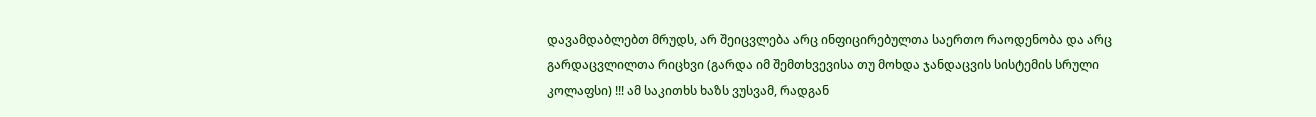დავამდაბლებთ მრუდს, არ შეიცვლება არც ინფიცირებულთა საერთო რაოდენობა და არც გარდაცვლილთა რიცხვი (გარდა იმ შემთხვევისა თუ მოხდა ჯანდაცვის სისტემის სრული კოლაფსი) !!! ამ საკითხს ხაზს ვუსვამ, რადგან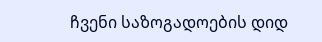ჩვენი საზოგადოების დიდ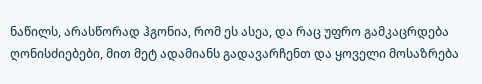ნაწილს, არასწორად ჰგონია, რომ ეს ასეა, და რაც უფრო გამკაცრდება ღონისძიებები, მით მეტ ადამიანს გადავარჩენთ და ყოველი მოსაზრება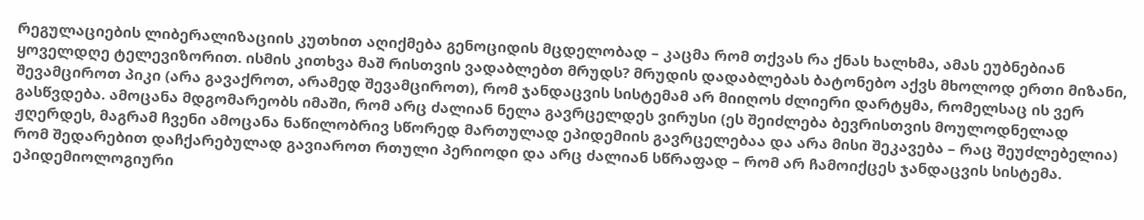რეგულაციების ლიბერალიზაციის კუთხით აღიქმება გენოციდის მცდელობად – კაცმა რომ თქვას რა ქნას ხალხმა, ამას ეუბნებიან ყოველდღე ტელევიზორით. ისმის კითხვა მაშ რისთვის ვადაბლებთ მრუდს? მრუდის დადაბლებას ბატონებო აქვს მხოლოდ ერთი მიზანი, შევამციროთ პიკი (არა გავაქროთ, არამედ შევამციროთ), რომ ჯანდაცვის სისტემამ არ მიიღოს ძლიერი დარტყმა, რომელსაც ის ვერ გასწვდება. ამოცანა მდგომარეობს იმაში, რომ არც ძალიან ნელა გავრცელდეს ვირუსი (ეს შეიძლება ბევრისთვის მოულოდნელად ჟღერდეს, მაგრამ ჩვენი ამოცანა ნაწილობრივ სწორედ მართულად ეპიდემიის გავრცელებაა და არა მისი შეკავება – რაც შეუძლებელია) რომ შედარებით დაჩქარებულად გავიაროთ რთული პერიოდი და არც ძალიან სწრაფად – რომ არ ჩამოიქცეს ჯანდაცვის სისტემა. ეპიდემიოლოგიური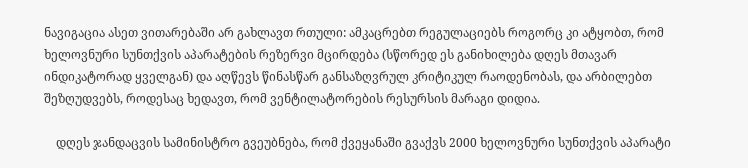ნავიგაცია ასეთ ვითარებაში არ გახლავთ რთული: ამკაცრებთ რეგულაციებს როგორც კი ატყობთ, რომ ხელოვნური სუნთქვის აპარატების რეზერვი მცირდება (სწორედ ეს განიხილება დღეს მთავარ ინდიკატორად ყველგან) და აღწევს წინასწარ განსაზღვრულ კრიტიკულ რაოდენობას, და არბილებთ შეზღუდვებს, როდესაც ხედავთ, რომ ვენტილატორების რესურსის მარაგი დიდია.

    დღეს ჯანდაცვის სამინისტრო გვეუბნება, რომ ქვეყანაში გვაქვს 2000 ხელოვნური სუნთქვის აპარატი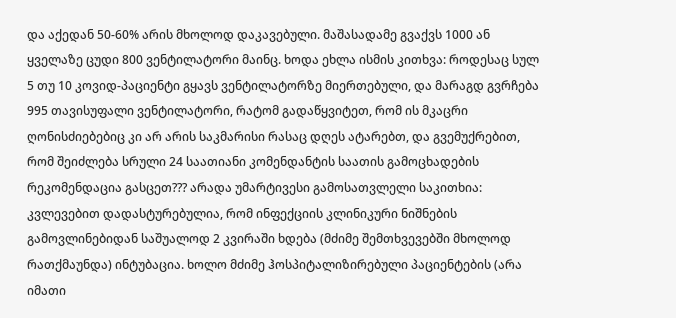და აქედან 50-60% არის მხოლოდ დაკავებული. მაშასადამე გვაქვს 1000 ან ყველაზე ცუდი 800 ვენტილატორი მაინც. ხოდა ეხლა ისმის კითხვა: როდესაც სულ 5 თუ 10 კოვიდ-პაციენტი გყავს ვენტილატორზე მიერთებული, და მარაგდ გვრჩება 995 თავისუფალი ვენტილატორი, რატომ გადაწყვიტეთ, რომ ის მკაცრი ღონისძიებებიც კი არ არის საკმარისი რასაც დღეს ატარებთ, და გვემუქრებით, რომ შეიძლება სრული 24 საათიანი კომენდანტის საათის გამოცხადების რეკომენდაცია გასცეთ??? არადა უმარტივესი გამოსათვლელი საკითხია: კვლევებით დადასტურებულია, რომ ინფექციის კლინიკური ნიშნების გამოვლინებიდან საშუალოდ 2 კვირაში ხდება (მძიმე შემთხვევებში მხოლოდ რათქმაუნდა) ინტუბაცია. ხოლო მძიმე ჰოსპიტალიზირებული პაციენტების (არა იმათი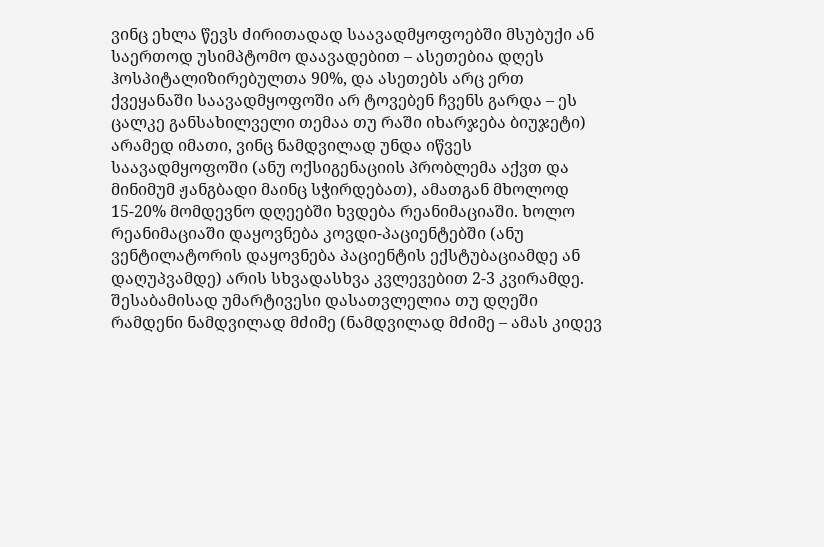ვინც ეხლა წევს ძირითადად საავადმყოფოებში მსუბუქი ან საერთოდ უსიმპტომო დაავადებით – ასეთებია დღეს ჰოსპიტალიზირებულთა 90%, და ასეთებს არც ერთ ქვეყანაში საავადმყოფოში არ ტოვებენ ჩვენს გარდა – ეს ცალკე განსახილველი თემაა თუ რაში იხარჯება ბიუჯეტი) არამედ იმათი, ვინც ნამდვილად უნდა იწვეს საავადმყოფოში (ანუ ოქსიგენაციის პრობლემა აქვთ და მინიმუმ ჟანგბადი მაინც სჭირდებათ), ამათგან მხოლოდ 15-20% მომდევნო დღეებში ხვდება რეანიმაციაში. ხოლო რეანიმაციაში დაყოვნება კოვდი-პაციენტებში (ანუ ვენტილატორის დაყოვნება პაციენტის ექსტუბაციამდე ან დაღუპვამდე) არის სხვადასხვა კვლევებით 2-3 კვირამდე. შესაბამისად უმარტივესი დასათვლელია თუ დღეში რამდენი ნამდვილად მძიმე (ნამდვილად მძიმე – ამას კიდევ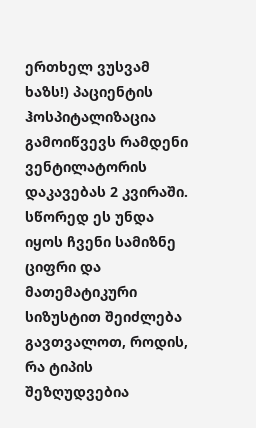ერთხელ ვუსვამ ხაზს!) პაციენტის ჰოსპიტალიზაცია გამოიწვევს რამდენი ვენტილატორის დაკავებას 2 კვირაში. სწორედ ეს უნდა იყოს ჩვენი სამიზნე ციფრი და მათემატიკური სიზუსტით შეიძლება გავთვალოთ, როდის, რა ტიპის შეზღუდვებია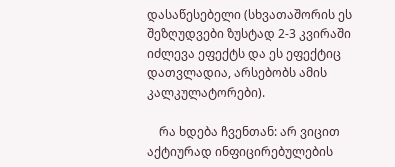დასაწესებელი (სხვათაშორის ეს შეზღუდვები ზუსტად 2-3 კვირაში იძლევა ეფექტს და ეს ეფექტიც დათვლადია, არსებობს ამის კალკულატორები).

    რა ხდება ჩვენთან: არ ვიცით აქტიურად ინფიცირებულების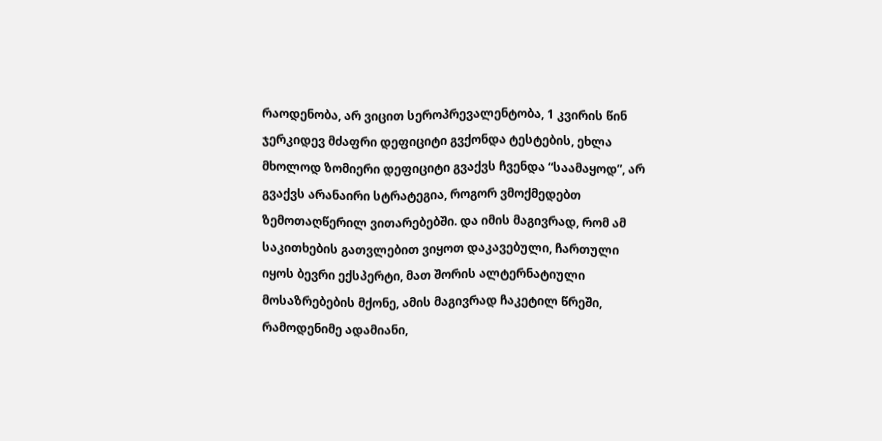რაოდენობა, არ ვიცით სეროპრევალენტობა, 1 კვირის წინ ჯერკიდევ მძაფრი დეფიციტი გვქონდა ტესტების, ეხლა მხოლოდ ზომიერი დეფიციტი გვაქვს ჩვენდა “საამაყოდ”, არ გვაქვს არანაირი სტრატეგია, როგორ ვმოქმედებთ ზემოთაღწერილ ვითარებებში. და იმის მაგივრად, რომ ამ საკითხების გათვლებით ვიყოთ დაკავებული, ჩართული იყოს ბევრი ექსპერტი, მათ შორის ალტერნატიული მოსაზრებების მქონე, ამის მაგივრად ჩაკეტილ წრეში, რამოდენიმე ადამიანი,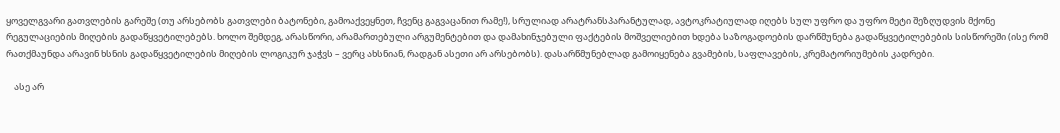ყოველგვარი გათვლების გარეშე (თუ არსებობს გათვლები ბატონები, გამოაქვეყნეთ, ჩვენც გაგვაცანით რამე!), სრულიად არატრანსპარანტულად, ავტოკრატიულად იღებს სულ უფრო და უფრო მეტი შეზღუდვის მქონე რეგულაციების მიღების გადაწყვეტილებებს. ხოლო შემდეგ, არასწორი, არამართებული არგუმენტებით და დამახინჯებული ფაქტების მოშველიებით ხდება საზოგადოების დარწმუნება გადაწყვეტილებების სისწორეში (ისე რომ რათქმაუნდა არავინ ხსნის გადაწყვეტილების მიღების ლოგიკურ ჯაჭვს – ვერც ახსნიან, რადგან ასეთი არ არსებობს). დასარწმუნებლად გამოიყენება გვამების, საფლავების, კრემატორიუმების კადრები.

    ასე არ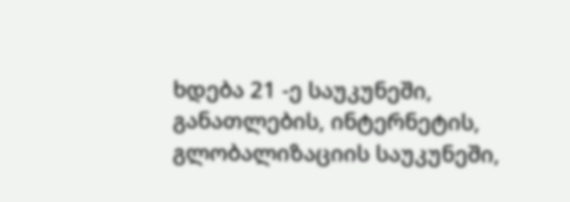ხდება 21 -ე საუკუნეში, განათლების, ინტერნეტის, გლობალიზაციის საუკუნეში,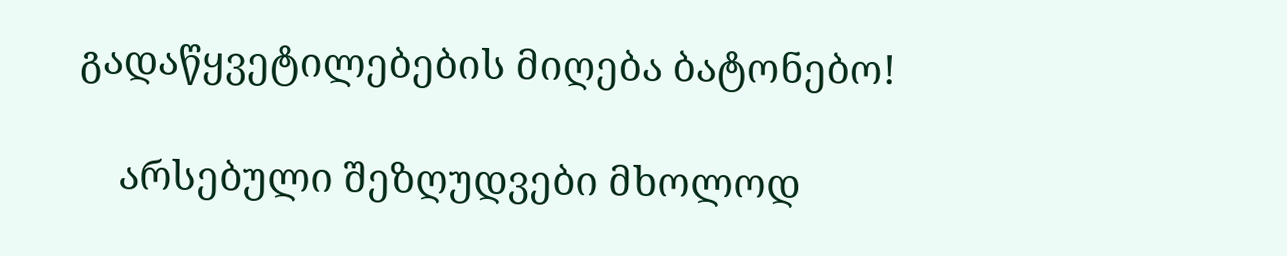გადაწყვეტილებების მიღება ბატონებო!

    არსებული შეზღუდვები მხოლოდ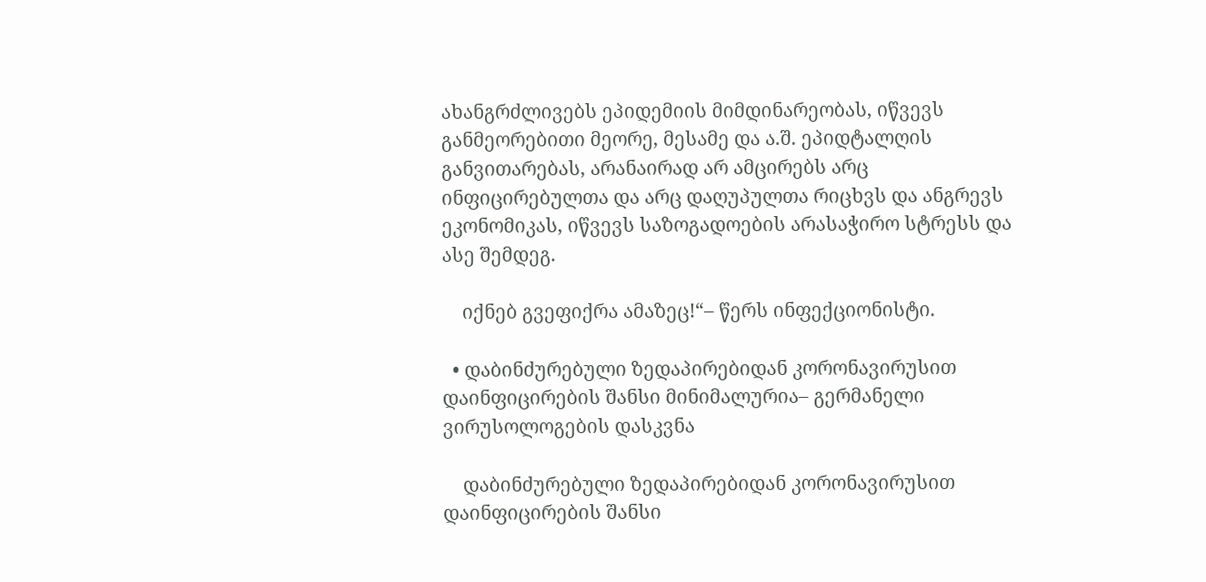ახანგრძლივებს ეპიდემიის მიმდინარეობას, იწვევს განმეორებითი მეორე, მესამე და ა.შ. ეპიდტალღის განვითარებას, არანაირად არ ამცირებს არც ინფიცირებულთა და არც დაღუპულთა რიცხვს და ანგრევს ეკონომიკას, იწვევს საზოგადოების არასაჭირო სტრესს და ასე შემდეგ.

    იქნებ გვეფიქრა ამაზეც!“– წერს ინფექციონისტი.

  • დაბინძურებული ზედაპირებიდან კორონავირუსით დაინფიცირების შანსი მინიმალურია– გერმანელი ვირუსოლოგების დასკვნა

    დაბინძურებული ზედაპირებიდან კორონავირუსით დაინფიცირების შანსი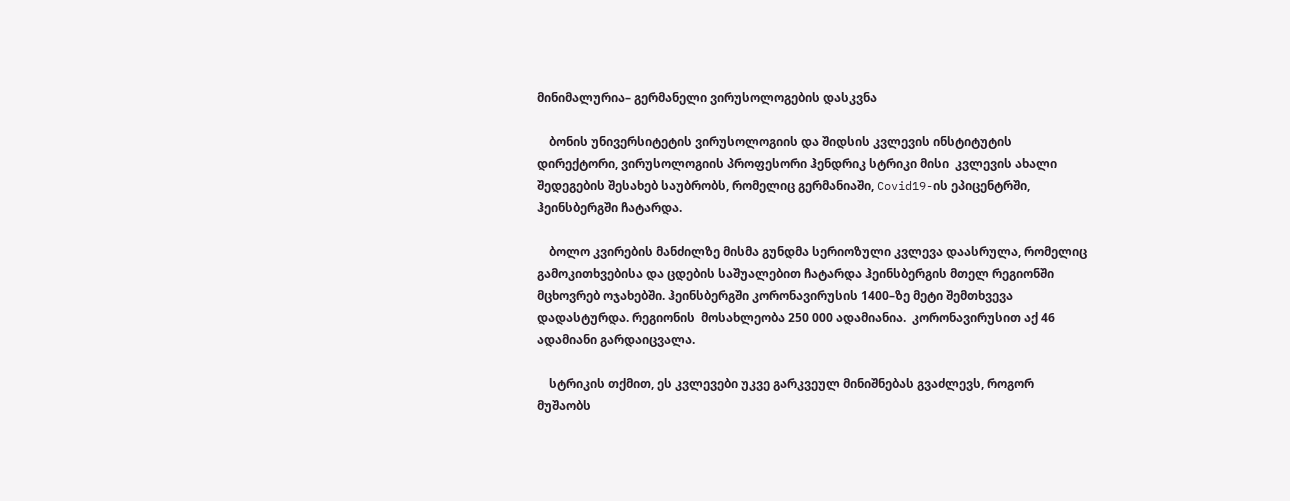მინიმალურია– გერმანელი ვირუსოლოგების დასკვნა

    ბონის უნივერსიტეტის ვირუსოლოგიის და შიდსის კვლევის ინსტიტუტის დირექტორი, ვირუსოლოგიის პროფესორი ჰენდრიკ სტრიკი მისი  კვლევის ახალი შედეგების შესახებ საუბრობს, რომელიც გერმანიაში, Covid19-ის ეპიცენტრში, ჰეინსბერგში ჩატარდა.

    ბოლო კვირების მანძილზე მისმა გუნდმა სერიოზული კვლევა დაასრულა, რომელიც გამოკითხვებისა და ცდების საშუალებით ჩატარდა ჰეინსბერგის მთელ რეგიონში მცხოვრებ ოჯახებში. ჰეინსბერგში კორონავირუსის 1400–ზე მეტი შემთხვევა დადასტურდა. რეგიონის  მოსახლეობა 250 000 ადამიანია.  კორონავირუსით აქ 46 ადამიანი გარდაიცვალა.

    სტრიკის თქმით, ეს კვლევები უკვე გარკვეულ მინიშნებას გვაძლევს, როგორ მუშაობს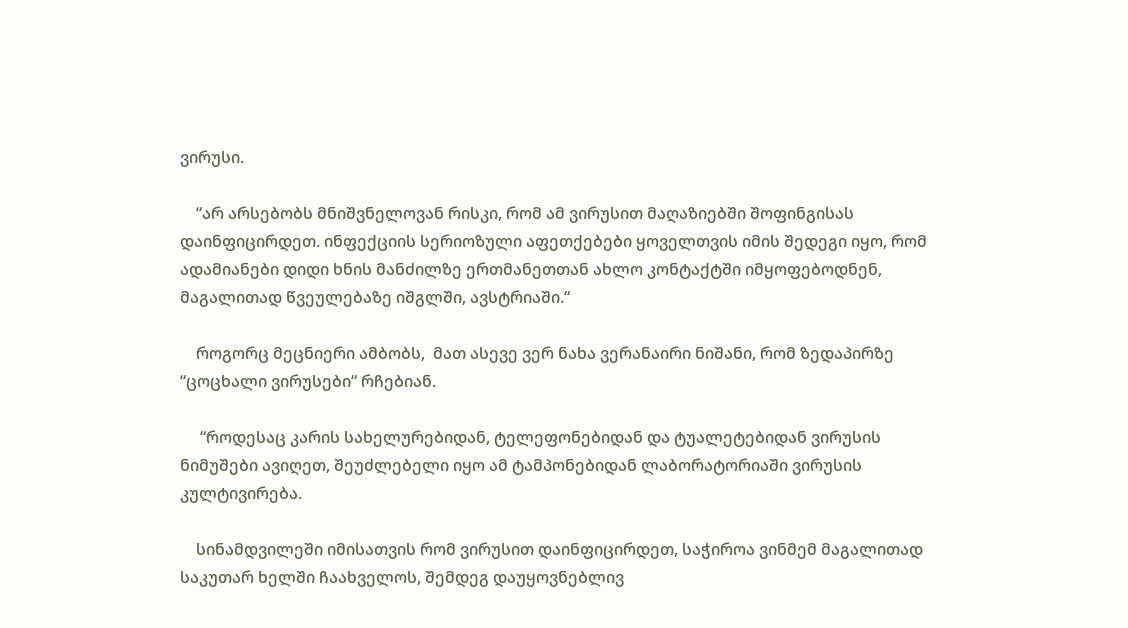ვირუსი.

    “არ არსებობს მნიშვნელოვან რისკი, რომ ამ ვირუსით მაღაზიებში შოფინგისას დაინფიცირდეთ. ინფექციის სერიოზული აფეთქებები ყოველთვის იმის შედეგი იყო, რომ ადამიანები დიდი ხნის მანძილზე ერთმანეთთან ახლო კონტაქტში იმყოფებოდნენ, მაგალითად წვეულებაზე იშგლში, ავსტრიაში.“

    როგორც მეცნიერი ამბობს,  მათ ასევე ვერ ნახა ვერანაირი ნიშანი, რომ ზედაპირზე “ცოცხალი ვირუსები“ რჩებიან.

     “როდესაც კარის სახელურებიდან, ტელეფონებიდან და ტუალეტებიდან ვირუსის ნიმუშები ავიღეთ, შეუძლებელი იყო ამ ტამპონებიდან ლაბორატორიაში ვირუსის კულტივირება.

    სინამდვილეში იმისათვის რომ ვირუსით დაინფიცირდეთ, საჭიროა ვინმემ მაგალითად საკუთარ ხელში ჩაახველოს, შემდეგ დაუყოვნებლივ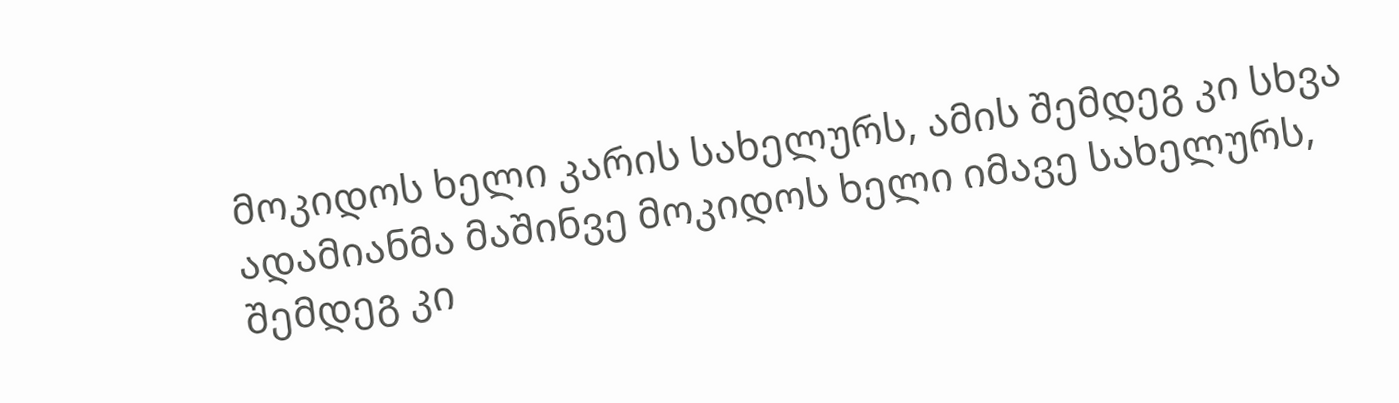მოკიდოს ხელი კარის სახელურს, ამის შემდეგ კი სხვა ადამიანმა მაშინვე მოკიდოს ხელი იმავე სახელურს, შემდეგ კი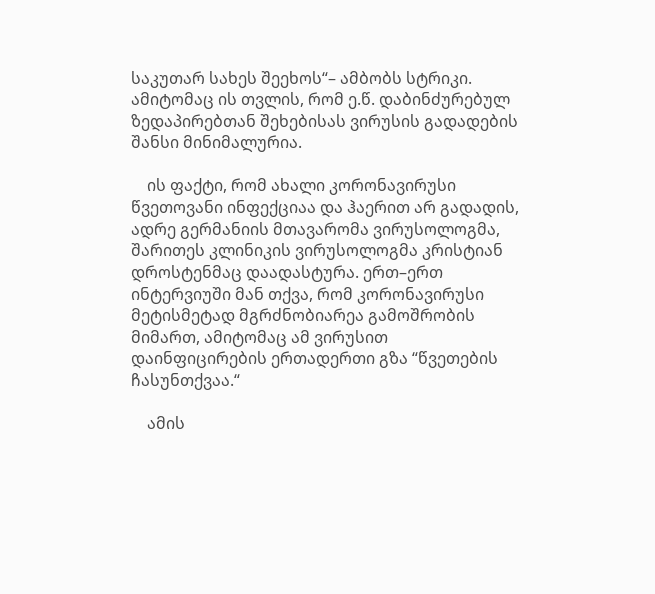საკუთარ სახეს შეეხოს“– ამბობს სტრიკი. ამიტომაც ის თვლის, რომ ე.წ. დაბინძურებულ ზედაპირებთან შეხებისას ვირუსის გადადების შანსი მინიმალურია.

    ის ფაქტი, რომ ახალი კორონავირუსი წვეთოვანი ინფექციაა და ჰაერით არ გადადის, ადრე გერმანიის მთავარომა ვირუსოლოგმა, შარითეს კლინიკის ვირუსოლოგმა კრისტიან დროსტენმაც დაადასტურა. ერთ–ერთ ინტერვიუში მან თქვა, რომ კორონავირუსი მეტისმეტად მგრძნობიარეა გამოშრობის მიმართ, ამიტომაც ამ ვირუსით დაინფიცირების ერთადერთი გზა “წვეთების ჩასუნთქვაა.“

    ამის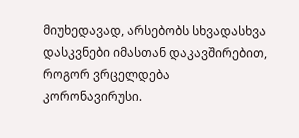მიუხედავად, არსებობს სხვადასხვა დასკვნები იმასთან დაკავშირებით, როგორ ვრცელდება კორონავირუსი.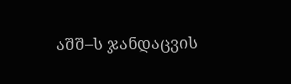აშშ–ს ჯანდაცვის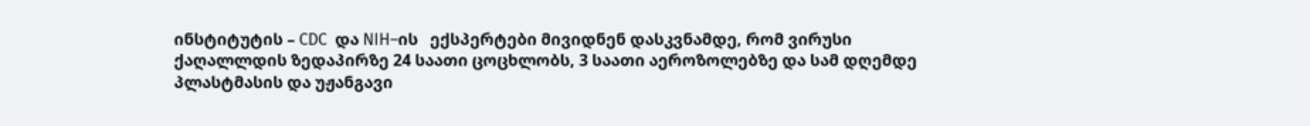ინსტიტუტის – CDC  და NIH–ის   ექსპერტები მივიდნენ დასკვნამდე, რომ ვირუსი ქაღალლდის ზედაპირზე 24 საათი ცოცხლობს, 3 საათი აეროზოლებზე და სამ დღემდე პლასტმასის და უჟანგავი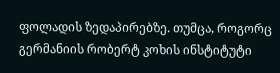ფოლადის ზედაპირებზე. თუმცა, როგორც გერმანიის რობერტ კოხის ინსტიტუტი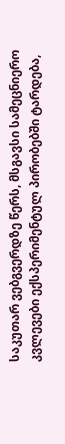საკუთარ ვებგვერდზე წერს, მსგავსი სამეცნიერო კვლევები ექსპერიმენტულ პირობებში ტარდება,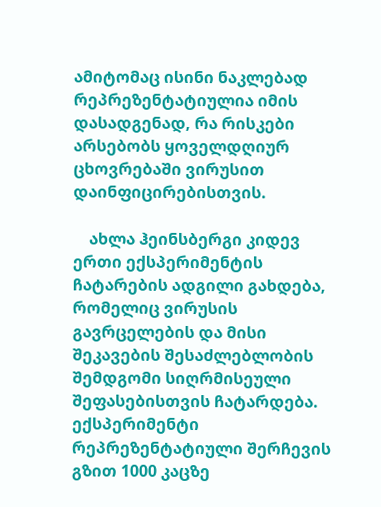ამიტომაც ისინი ნაკლებად რეპრეზენტატიულია იმის დასადგენად, რა რისკები არსებობს ყოველდღიურ ცხოვრებაში ვირუსით დაინფიცირებისთვის.

    ახლა ჰეინსბერგი კიდევ ერთი ექსპერიმენტის ჩატარების ადგილი გახდება, რომელიც ვირუსის გავრცელების და მისი შეკავების შესაძლებლობის შემდგომი სიღრმისეული შეფასებისთვის ჩატარდება. ექსპერიმენტი რეპრეზენტატიული შერჩევის გზით 1000 კაცზე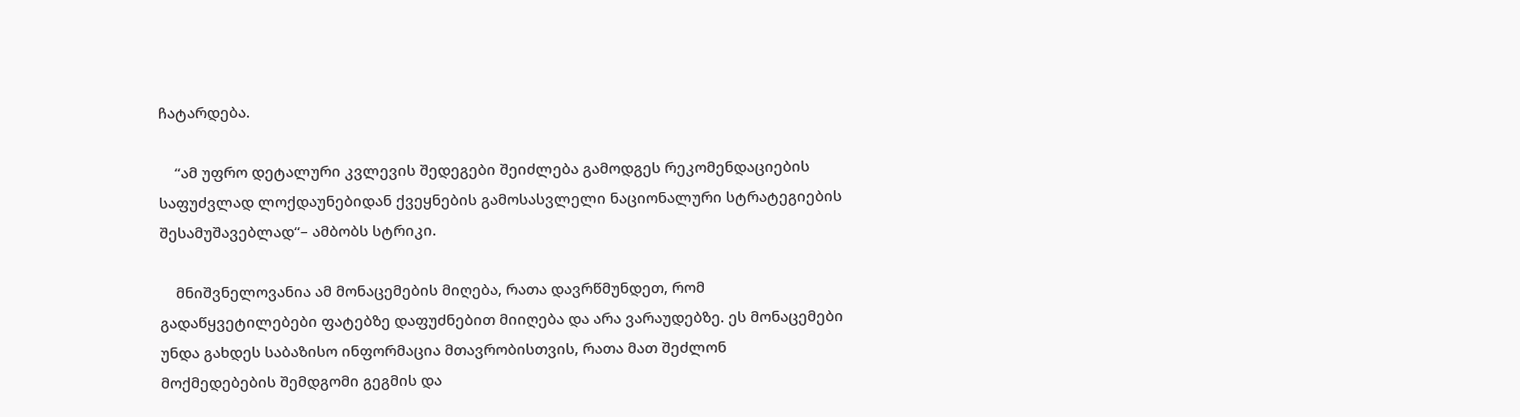ჩატარდება.

    “ამ უფრო დეტალური კვლევის შედეგები შეიძლება გამოდგეს რეკომენდაციების საფუძვლად ლოქდაუნებიდან ქვეყნების გამოსასვლელი ნაციონალური სტრატეგიების შესამუშავებლად“– ამბობს სტრიკი.

    მნიშვნელოვანია ამ მონაცემების მიღება, რათა დავრწმუნდეთ, რომ გადაწყვეტილებები ფატებზე დაფუძნებით მიიღება და არა ვარაუდებზე. ეს მონაცემები უნდა გახდეს საბაზისო ინფორმაცია მთავრობისთვის, რათა მათ შეძლონ მოქმედებების შემდგომი გეგმის და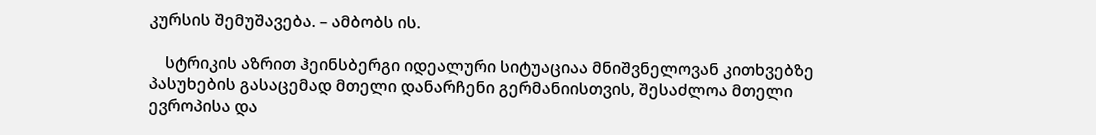კურსის შემუშავება. – ამბობს ის.

    სტრიკის აზრით ჰეინსბერგი იდეალური სიტუაციაა მნიშვნელოვან კითხვებზე პასუხების გასაცემად მთელი დანარჩენი გერმანიისთვის, შესაძლოა მთელი ევროპისა და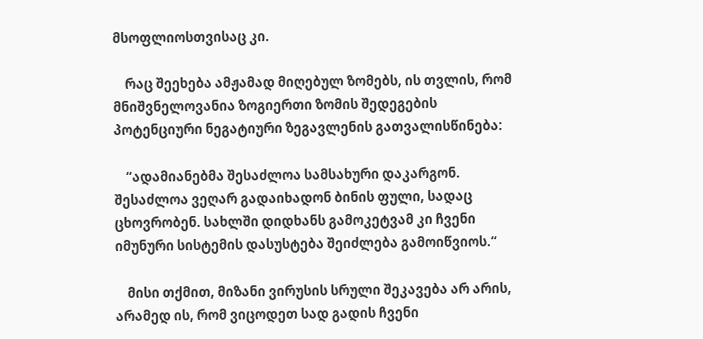მსოფლიოსთვისაც კი.

    რაც შეეხება ამჟამად მიღებულ ზომებს, ის თვლის, რომ მნიშვნელოვანია ზოგიერთი ზომის შედეგების პოტენციური ნეგატიური ზეგავლენის გათვალისწინება:

    “ადამიანებმა შესაძლოა სამსახური დაკარგონ. შესაძლოა ვეღარ გადაიხადონ ბინის ფული, სადაც ცხოვრობენ. სახლში დიდხანს გამოკეტვამ კი ჩვენი იმუნური სისტემის დასუსტება შეიძლება გამოიწვიოს.“

    მისი თქმით, მიზანი ვირუსის სრული შეკავება არ არის, არამედ ის, რომ ვიცოდეთ სად გადის ჩვენი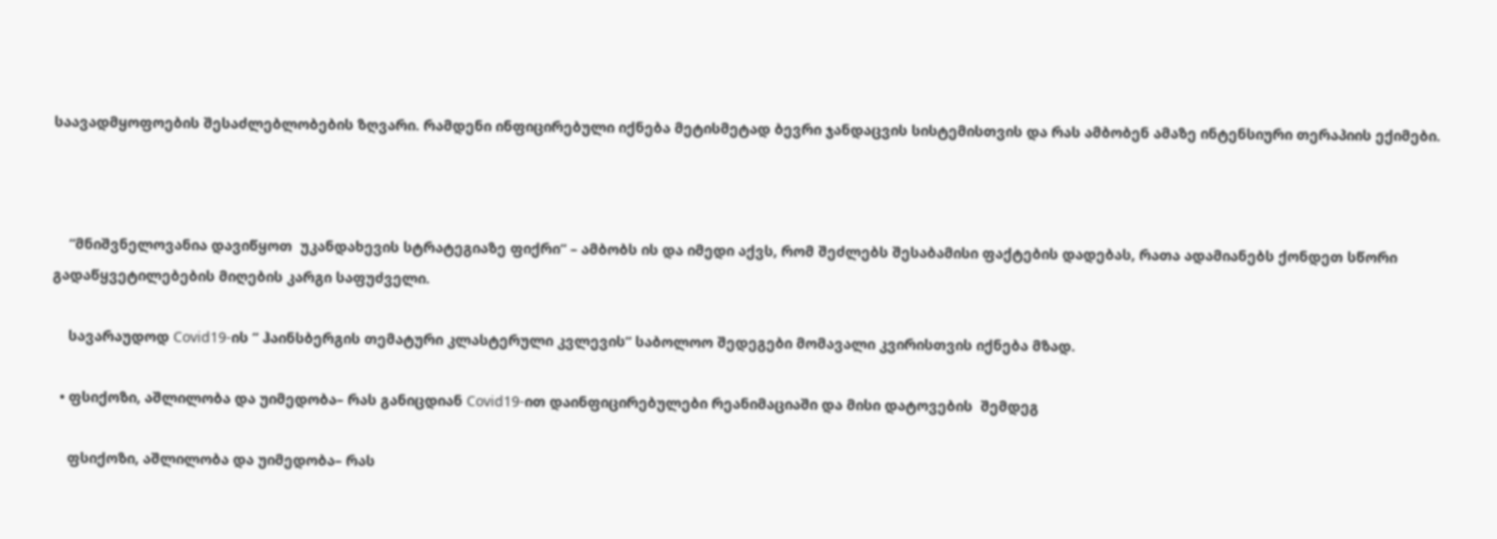საავადმყოფოების შესაძლებლობების ზღვარი. რამდენი ინფიცირებული იქნება მეტისმეტად ბევრი ჯანდაცვის სისტემისთვის და რას ამბობენ ამაზე ინტენსიური თერაპიის ექიმები.



    “მნიშვნელოვანია დავიწყოთ  უკანდახევის სტრატეგიაზე ფიქრი“ – ამბობს ის და იმედი აქვს, რომ შეძლებს შესაბამისი ფაქტების დადებას, რათა ადამიანებს ქონდეთ სწორი გადაწყვეტილებების მიღების კარგი საფუძველი.

    სავარაუდოდ Covid19-ის “ ჰაინსბერგის თემატური კლასტერული კვლევის“ საბოლოო შედეგები მომავალი კვირისთვის იქნება მზად.

  • ფსიქოზი, აშლილობა და უიმედობა– რას განიცდიან Covid19-ით დაინფიცირებულები რეანიმაციაში და მისი დატოვების  შემდეგ

    ფსიქოზი, აშლილობა და უიმედობა– რას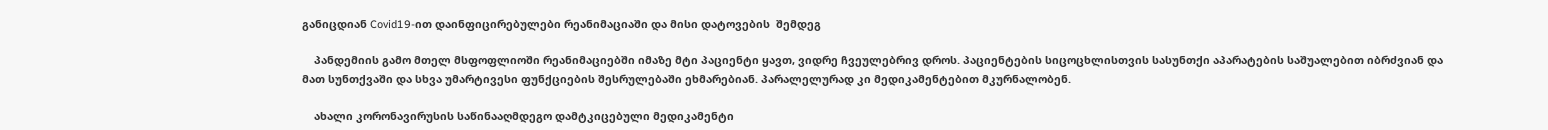განიცდიან Covid19-ით დაინფიცირებულები რეანიმაციაში და მისი დატოვების  შემდეგ

    პანდემიის გამო მთელ მსფოფლიოში რეანიმაციებში იმაზე მტი პაციენტი ყავთ, ვიდრე ჩვეულებრივ დროს. პაციენტების სიცოცხლისთვის სასუნთქი აპარატების საშუალებით იბრძვიან და მათ სუნთქვაში და სხვა უმარტივესი ფუნქციების შესრულებაში ეხმარებიან. პარალელურად კი მედიკამენტებით მკურნალობენ.

    ახალი კორონავირუსის საწინააღმდეგო დამტკიცებული მედიკამენტი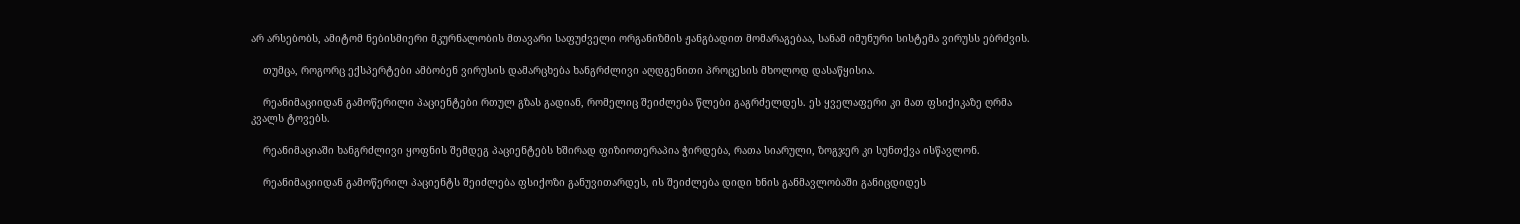არ არსებობს, ამიტომ ნებისმიერი მკურნალობის მთავარი საფუძველი ორგანიზმის ჟანგბადით მომარაგებაა, სანამ იმუნური სისტემა ვირუსს ებრძვის.

    თუმცა, როგორც ექსპერტები ამბობენ ვირუსის დამარცხება ხანგრძლივი აღდგენითი პროცესის მხოლოდ დასაწყისია.

    რეანიმაციიდან გამოწერილი პაციენტები რთულ გზას გადიან, რომელიც შეიძლება წლები გაგრძელდეს. ეს ყველაფერი კი მათ ფსიქიკაზე ღრმა კვალს ტოვებს.

    რეანიმაციაში ხანგრძლივი ყოფნის შემდეგ პაციენტებს ხშირად ფიზიოთერაპია ჭირდება, რათა სიარული, ზოგჯერ კი სუნთქვა ისწავლონ.

    რეანიმაციიდან გამოწერილ პაციენტს შეიძლება ფსიქოზი განუვითარდეს, ის შეიძლება დიდი ხნის განმავლობაში განიცდიდეს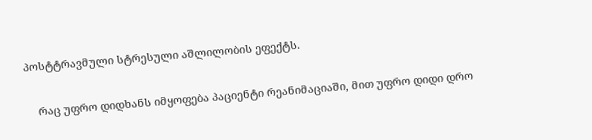პოსტტრავმული სტრესული აშლილობის ეფექტს.

    რაც უფრო დიდხანს იმყოფება პაციენტი რეანიმაციაში, მით უფრო დიდი დრო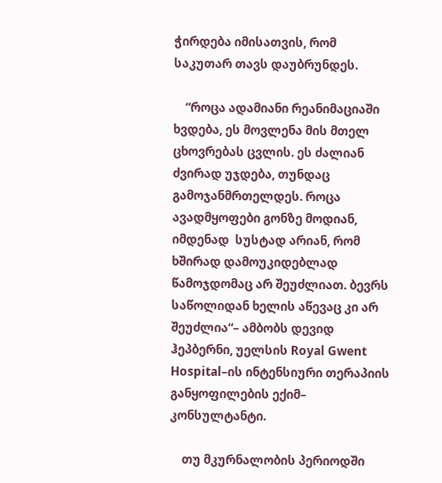ჭირდება იმისათვის, რომ საკუთარ თავს დაუბრუნდეს.

    “როცა ადამიანი რეანიმაციაში ხვდება, ეს მოვლენა მის მთელ ცხოვრებას ცვლის. ეს ძალიან ძვირად უჯდება, თუნდაც გამოჯანმრთელდეს. როცა ავადმყოფები გონზე მოდიან, იმდენად  სუსტად არიან, რომ ხშირად დამოუკიდებლად წამოჯდომაც არ შეუძლიათ. ბევრს საწოლიდან ხელის აწევაც კი არ შეუძლია“– ამბობს დევიდ ჰეპბერნი, უელსის Royal Gwent Hospital–ის ინტენსიური თერაპიის განყოფილების ექიმ– კონსულტანტი.

    თუ მკურნალობის პერიოდში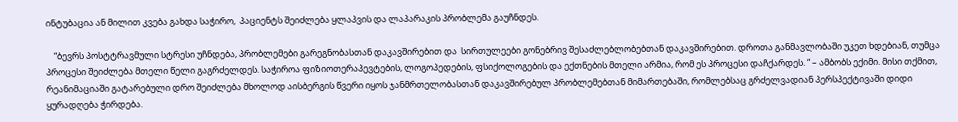ინტუბაცია ან მილით კვება გახდა საჭირო,  პაციენტს შეიძლება ყლაპვის და ლაპარაკის პრობლემა გაუჩნდეს.

    “ბევრს პოსტტრავმული სტრესი უჩნდება, პრობლემები გარეგნობასთან დაკავშირებით და  სირთულეები გონებრივ შესაძლებლობებთან დაკავშირებით. დროთა განმავლობაში უკეთ ხდებიან, თუმცა პროცესი შეიძლება მთელი წელი გაგრძელდეს. საჭიროა ფიზიოთერაპევტების, ლოგოპედების, ფსიქოლოგების და ექთნების მთელი არმია, რომ ეს პროცესი დაჩქარდეს. “ – ამბობს ექიმი. მისი თქმით, რეანიმაციაში გატარებული დრო შეიძლება მხოლოდ აისბერგის წვერი იყოს ჯანმრთელობასთან დაკავშირებულ პრობლემებთან მიმართებაში, რომლებსაც გრძელვადიან პერსპექტივაში დიდი ყურადღება ჭირდება.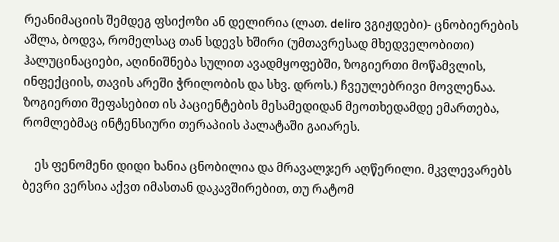რეანიმაციის შემდეგ ფსიქოზი ან დელირია (ლათ. deliro ვგიჟდები)- ცნობიერების აშლა, ბოდვა, რომელსაც თან სდევს ხშირი (უმთავრესად მხედველობითი) ჰალუცინაციები, აღინიშნება სულით ავადმყოფებში, ზოგიერთი მოწამვლის, ინფექციის, თავის არეში ჭრილობის და სხვ. დროს.) ჩვეულებრივი მოვლენაა. ზოგიერთი შეფასებით ის პაციენტების მესამედიდან მეოთხედამდე ემართება, რომლებმაც ინტენსიური თერაპიის პალატაში გაიარეს.

    ეს ფენომენი დიდი ხანია ცნობილია და მრავალჯერ აღწერილი. მკვლევარებს ბევრი ვერსია აქვთ იმასთან დაკავშირებით, თუ რატომ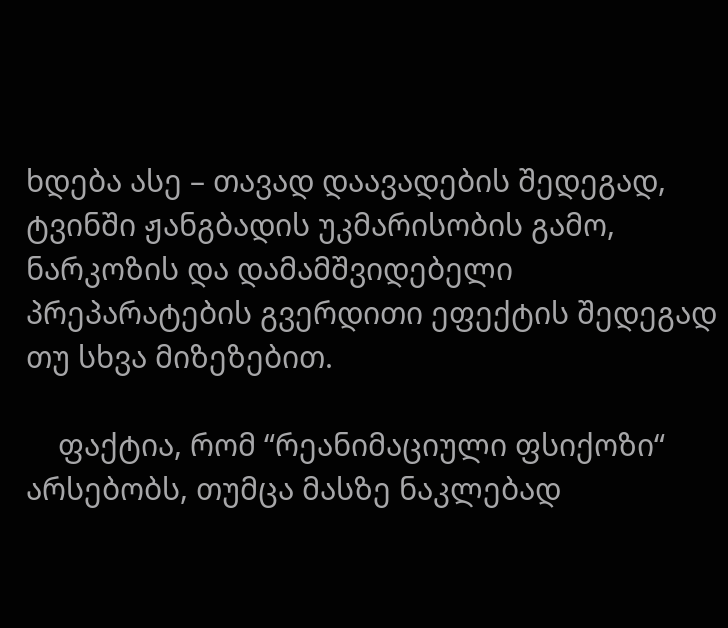ხდება ასე – თავად დაავადების შედეგად, ტვინში ჟანგბადის უკმარისობის გამო, ნარკოზის და დამამშვიდებელი პრეპარატების გვერდითი ეფექტის შედეგად თუ სხვა მიზეზებით.

    ფაქტია, რომ “რეანიმაციული ფსიქოზი“ არსებობს, თუმცა მასზე ნაკლებად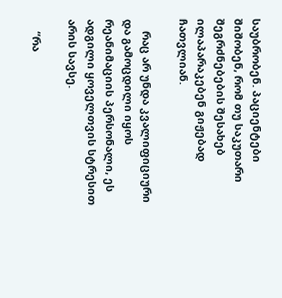საუბრობენ. პაციენტები შიშობენ, რომ თუ საკუთარი შეგრძნებების შესახებ ილაპარაკებენ გიჟებად ჩათვლიან.

    რაც არ უნდა კვალიფიციური და გამოცდილი იყოს რეანიმაციის პერსონალი, ეს ადგილი ყოველთვის სტრესით არის სავსე.

    “რა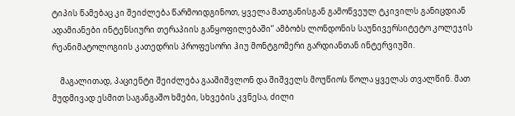ტიპის წამებაც კი შეიძლება წარმოიდგინოთ, ყველა მათგანისგან გამოწვეულ ტკივილს განიცდიან ადამიანები ინტენსიური თერაპიის განყოფილებაში“ ამბობს ლონდონის საუნივერსიტეტო კოლეჯის რეანიმატოლოგიის კათედრის პროფესორი ჰიუ მონტგომერი გარდიანთან ინტერვიუში.

    მაგალითად, პაციენტი შეიძლება გააშიშვლონ და შიშველს მოუწიოს წოლა ყველას თვალწინ. მათ მუდმივად ესმით საგანგაშო ხმები, სხვების კვნესა, ძილი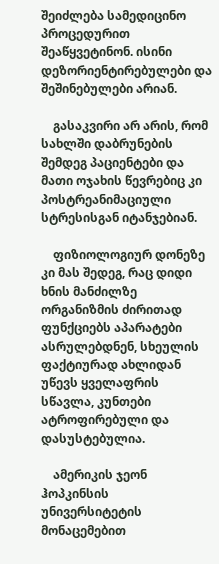შეიძლება სამედიცინო პროცედურით შეაწყვეტინონ. ისინი დეზორიენტირებულები და შეშინებულები არიან.

    გასაკვირი არ არის, რომ სახლში დაბრუნების შემდეგ პაციენტები და მათი ოჯახის წევრებიც კი პოსტრეანიმაციული სტრესისგან იტანჯებიან.

    ფიზიოლოგიურ დონეზე კი მას შედეგ, რაც დიდი ხნის მანძილზე ორგანიზმის ძირითად ფუნქციებს აპარატები ასრულებდნენ, სხეულის ფაქტიურად ახლიდან უწევს ყველაფრის სწავლა, კუნთები ატროფირებული და დასუსტებულია.

    ამერიკის ჯეონ ჰოპკინსის უნივერსიტეტის მონაცემებით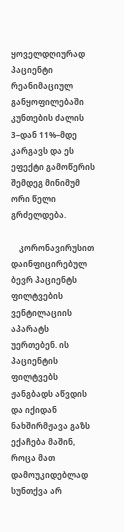ყოველდღიურად პაციენტი რეანიმაციულ განყოფილებაში კუნთების ძალის 3–დან 11%–მდე კარგავს და ეს ეფექტი გამოწერის შემდეგ მინიმუმ ორი წელი გრძელდება.

    კორონავირუსით დაინფიცირებულ ბევრ პაციენტს ფილტვების ვენტილაციის აპარატს უერთებენ. ის პაციენტის ფილტვებს ჟანგბადს აწვდის და იქიდან ნახშირმჟავა გაზს ექაჩება მაშინ, როცა მათ დამოუკიდებლად სუნთქვა არ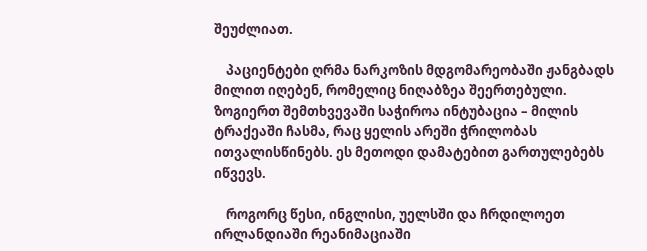შეუძლიათ.

    პაციენტები ღრმა ნარკოზის მდგომარეობაში ჟანგბადს მილით იღებენ, რომელიც ნიღაბზეა შეერთებული. ზოგიერთ შემთხვევაში საჭიროა ინტუბაცია – მილის ტრაქეაში ჩასმა, რაც ყელის არეში ჭრილობას ითვალისწინებს. ეს მეთოდი დამატებით გართულებებს იწვევს.

    როგორც წესი, ინგლისი, უელსში და ჩრდილოეთ ირლანდიაში რეანიმაციაში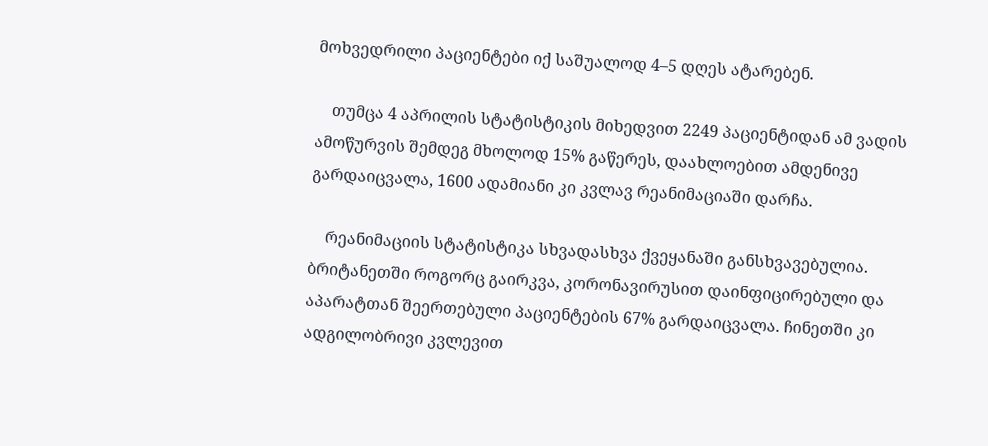მოხვედრილი პაციენტები იქ საშუალოდ 4–5 დღეს ატარებენ.

    თუმცა 4 აპრილის სტატისტიკის მიხედვით 2249 პაციენტიდან ამ ვადის ამოწურვის შემდეგ მხოლოდ 15% გაწერეს, დაახლოებით ამდენივე გარდაიცვალა, 1600 ადამიანი კი კვლავ რეანიმაციაში დარჩა.

    რეანიმაციის სტატისტიკა სხვადასხვა ქვეყანაში განსხვავებულია. ბრიტანეთში როგორც გაირკვა, კორონავირუსით დაინფიცირებული და  აპარატთან შეერთებული პაციენტების 67% გარდაიცვალა. ჩინეთში კი ადგილობრივი კვლევით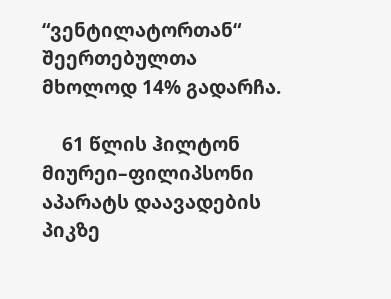“ვენტილატორთან“ შეერთებულთა მხოლოდ 14% გადარჩა.

    61 წლის ჰილტონ მიურეი–ფილიპსონი აპარატს დაავადების პიკზე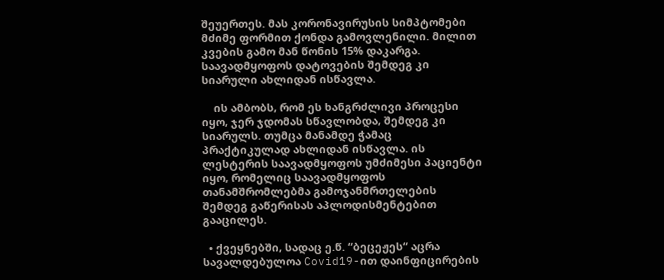შეუერთეს. მას კორონავირუსის სიმპტომები მძიმე ფორმით ქონდა გამოვლენილი. მილით კვების გამო მან წონის 15% დაკარგა. საავადმყოფოს დატოვების შემდეგ კი სიარული ახლიდან ისწავლა.

    ის ამბობს, რომ ეს ხანგრძლივი პროცესი იყო, ჯერ ჯდომას სწავლობდა, შემდეგ კი სიარულს. თუმცა მანამდე ჭამაც პრაქტიკულად ახლიდან ისწავლა. ის ლესტერის საავადმყოფოს უმძიმესი პაციენტი იყო, რომელიც საავადმყოფოს თანამშრომლებმა გამოჯანმრთელების შემდეგ გაწერისას აპლოდისმენტებით გააცილეს.

  • ქვეყნებში, სადაც ე.წ. “ბეცეჟეს“ აცრა სავალდებულოა Covid19-ით დაინფიცირების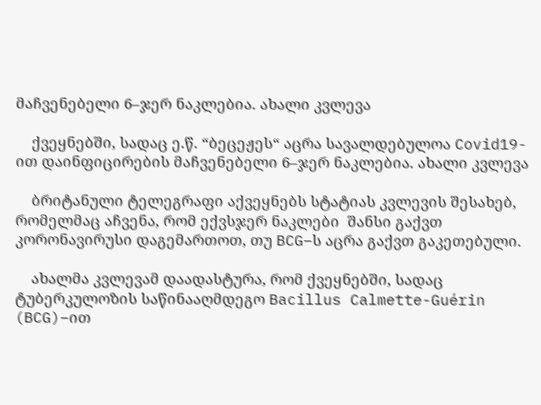მაჩვენებელი 6–ჯერ ნაკლებია. ახალი კვლევა

    ქვეყნებში, სადაც ე.წ. “ბეცეჟეს“ აცრა სავალდებულოა Covid19-ით დაინფიცირების მაჩვენებელი 6–ჯერ ნაკლებია. ახალი კვლევა

    ბრიტანული ტელეგრაფი აქვეყნებს სტატიას კვლევის შესახებ, რომელმაც აჩვენა, რომ ექვსჯერ ნაკლები  შანსი გაქვთ კორონავირუსი დაგემართოთ, თუ BCG–ს აცრა გაქვთ გაკეთებული.

    ახალმა კვლევამ დაადასტურა, რომ ქვეყნებში, სადაც ტუბერკულოზის საწინააღმდეგო Bacillus Calmette-Guérin (BCG)–ით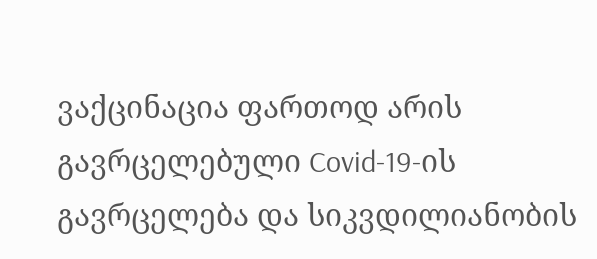ვაქცინაცია ფართოდ არის გავრცელებული Covid-19-ის გავრცელება და სიკვდილიანობის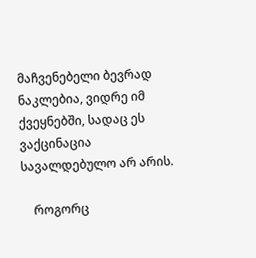მაჩვენებელი ბევრად ნაკლებია, ვიდრე იმ ქვეყნებში, სადაც ეს ვაქცინაცია სავალდებულო არ არის.

    როგორც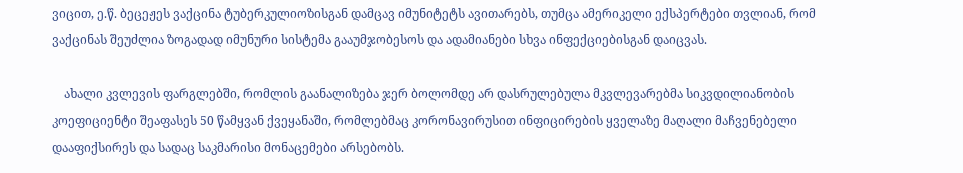ვიცით, ე.წ. ბეცეჟეს ვაქცინა ტუბერკულიოზისგან დამცავ იმუნიტეტს ავითარებს, თუმცა ამერიკელი ექსპერტები თვლიან, რომ ვაქცინას შეუძლია ზოგადად იმუნური სისტემა გააუმჯობესოს და ადამიანები სხვა ინფექციებისგან დაიცვას.

    ახალი კვლევის ფარგლებში, რომლის გაანალიზება ჯერ ბოლომდე არ დასრულებულა მკვლევარებმა სიკვდილიანობის კოეფიციენტი შეაფასეს 50 წამყვან ქვეყანაში, რომლებმაც კორონავირუსით ინფიცირების ყველაზე მაღალი მაჩვენებელი დააფიქსირეს და სადაც საკმარისი მონაცემები არსებობს.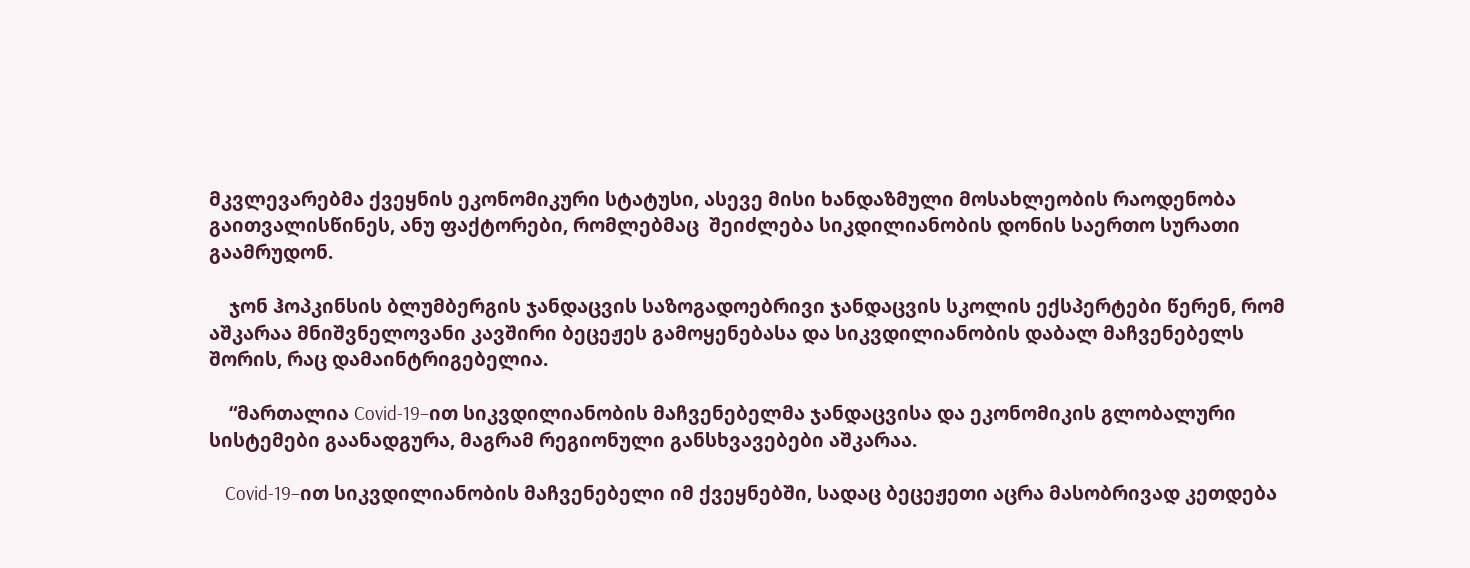მკვლევარებმა ქვეყნის ეკონომიკური სტატუსი, ასევე მისი ხანდაზმული მოსახლეობის რაოდენობა გაითვალისწინეს, ანუ ფაქტორები, რომლებმაც  შეიძლება სიკდილიანობის დონის საერთო სურათი გაამრუდონ.

    ჯონ ჰოპკინსის ბლუმბერგის ჯანდაცვის საზოგადოებრივი ჯანდაცვის სკოლის ექსპერტები წერენ, რომ აშკარაა მნიშვნელოვანი კავშირი ბეცეჟეს გამოყენებასა და სიკვდილიანობის დაბალ მაჩვენებელს შორის, რაც დამაინტრიგებელია.

    “მართალია Covid-19–ით სიკვდილიანობის მაჩვენებელმა ჯანდაცვისა და ეკონომიკის გლობალური სისტემები გაანადგურა, მაგრამ რეგიონული განსხვავებები აშკარაა.

    Covid-19–ით სიკვდილიანობის მაჩვენებელი იმ ქვეყნებში, სადაც ბეცეჟეთი აცრა მასობრივად კეთდება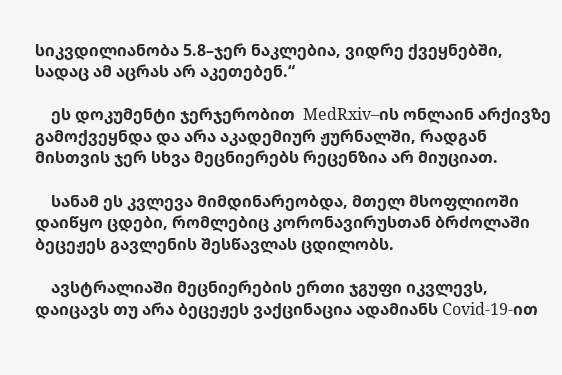სიკვდილიანობა 5.8–ჯერ ნაკლებია, ვიდრე ქვეყნებში, სადაც ამ აცრას არ აკეთებენ.“

    ეს დოკუმენტი ჯერჯერობით  MedRxiv–ის ონლაინ არქივზე გამოქვეყნდა და არა აკადემიურ ჟურნალში, რადგან მისთვის ჯერ სხვა მეცნიერებს რეცენზია არ მიუციათ.

    სანამ ეს კვლევა მიმდინარეობდა, მთელ მსოფლიოში დაიწყო ცდები, რომლებიც კორონავირუსთან ბრძოლაში ბეცეჟეს გავლენის შესწავლას ცდილობს.

    ავსტრალიაში მეცნიერების ერთი ჯგუფი იკვლევს, დაიცავს თუ არა ბეცეჟეს ვაქცინაცია ადამიანს Covid-19-ით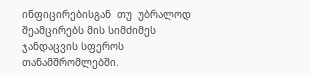ინფიცირებისგან  თუ  უბრალოდ შეამცირებს მის სიმძიმეს ჯანდაცვის სფეროს თანამშრომლებში.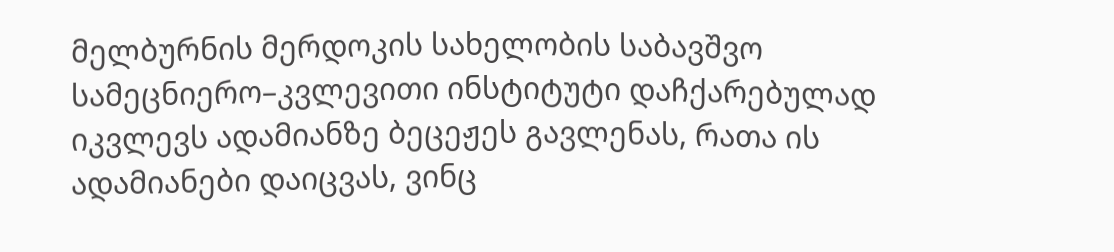მელბურნის მერდოკის სახელობის საბავშვო სამეცნიერო–კვლევითი ინსტიტუტი დაჩქარებულად იკვლევს ადამიანზე ბეცეჟეს გავლენას, რათა ის ადამიანები დაიცვას, ვინც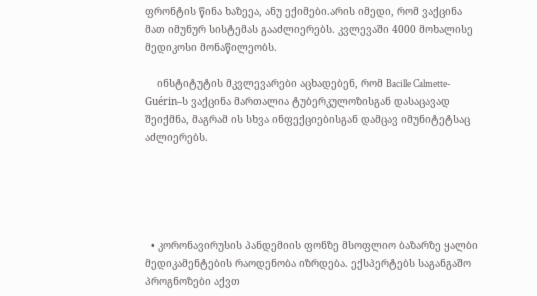ფრონტის წინა ხაზეეა, ანუ ექიმები.არის იმედი, რომ ვაქცინა მათ იმუნურ სისტემას გააძლიერებს. კვლევაში 4000 მოხალისე მედიკოსი მონაწილეობს.

    ინსტიტუტის მკვლევარები აცხადებენ, რომ Bacille Calmette-Guérin–ს ვაქცინა მართალია ტუბერკულოზისგან დასაცავად შეიქმნა, მაგრამ ის სხვა ინფექციებისგან დამცავ იმუნიტეტსაც აძლიერებს.





  • კორონავირუსის პანდემიის ფონზე მსოფლიო ბაზარზე ყალბი მედიკამენტების რაოდენობა იზრდება. ექსპერტებს საგანგაშო პროგნოზები აქვთ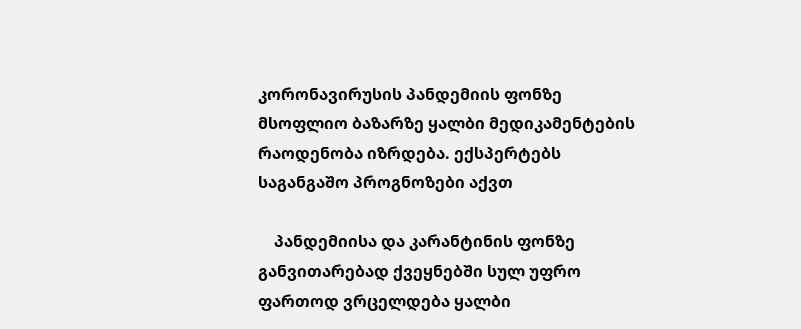კორონავირუსის პანდემიის ფონზე მსოფლიო ბაზარზე ყალბი მედიკამენტების რაოდენობა იზრდება. ექსპერტებს საგანგაშო პროგნოზები აქვთ

    პანდემიისა და კარანტინის ფონზე განვითარებად ქვეყნებში სულ უფრო ფართოდ ვრცელდება ყალბი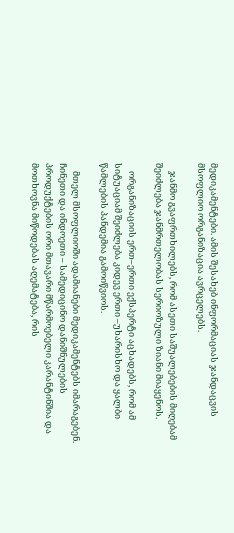მედიკამენტები. ამის შესახებ ინფორმაციას ჯანდაცვის მსოფლიო ორგანიზაცია ავრცელებს.

    ჯანმო გვაფრთხილებს, რომ ასეთი საშუალებების მიღებამ შეიძლება ჯანმრთელობას სერიოზული ზიანი მიაყენოს.

    ორგანიზაციის ერთ–ერთი ექსპერტი აცხადებს, რომ ამ სიტუაციამ შეიძლება კიდევ ერთი –უხარისხო და ყალბი წამლების პანდემია გამოიწვიოს.

    მთელ მსოფლიოში ადამიანები მედიკამენტებს იმარაგებენ. ჩინეთი და ინდოეთი – სამედიცინო დანიშნულების პროდუქტების ორი მთავარი მწარმოებელი კარანტინშია და მოთხოვნა მიწოდებას აღემატება, რის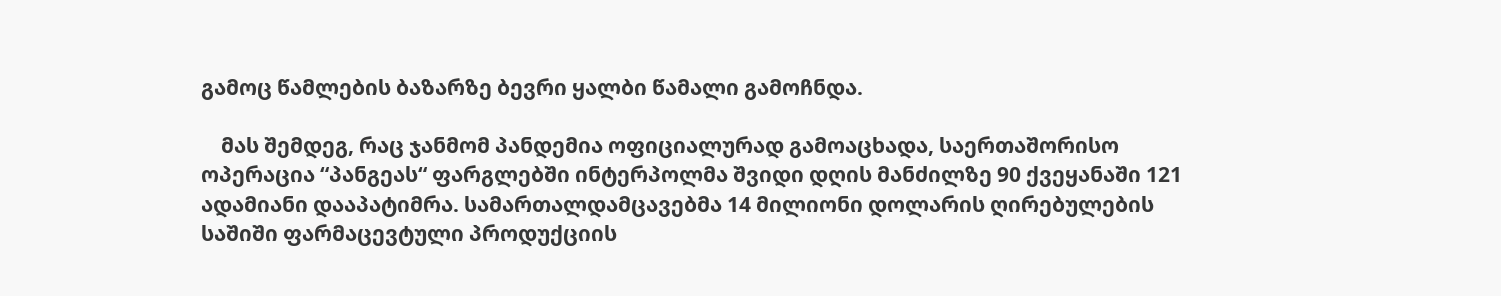გამოც წამლების ბაზარზე ბევრი ყალბი წამალი გამოჩნდა.

    მას შემდეგ, რაც ჯანმომ პანდემია ოფიციალურად გამოაცხადა, საერთაშორისო ოპერაცია “პანგეას“ ფარგლებში ინტერპოლმა შვიდი დღის მანძილზე 90 ქვეყანაში 121 ადამიანი დააპატიმრა. სამართალდამცავებმა 14 მილიონი დოლარის ღირებულების საშიში ფარმაცევტული პროდუქციის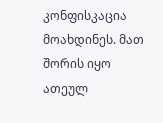კონფისკაცია მოახდინეს. მათ შორის იყო ათეულ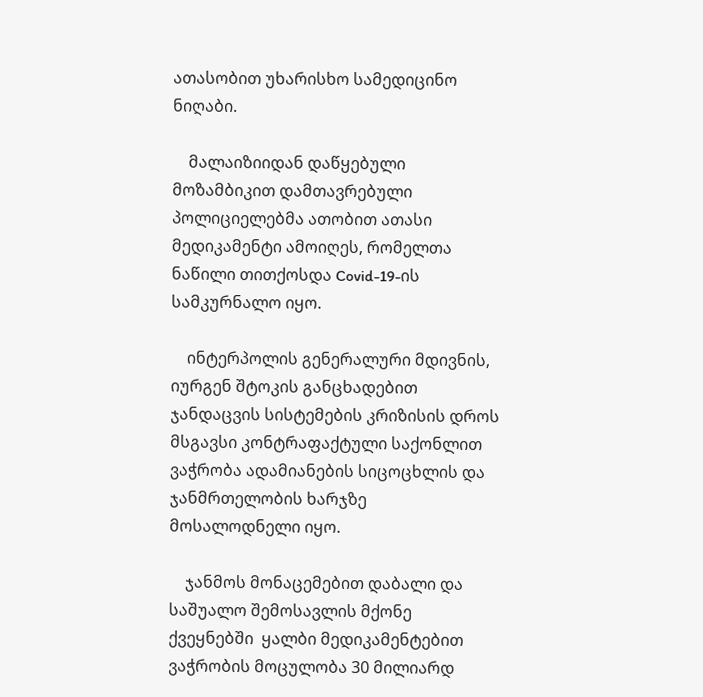ათასობით უხარისხო სამედიცინო ნიღაბი.

    მალაიზიიდან დაწყებული მოზამბიკით დამთავრებული პოლიციელებმა ათობით ათასი მედიკამენტი ამოიღეს, რომელთა ნაწილი თითქოსდა Covid-19-ის სამკურნალო იყო.

    ინტერპოლის გენერალური მდივნის, იურგენ შტოკის განცხადებით ჯანდაცვის სისტემების კრიზისის დროს მსგავსი კონტრაფაქტული საქონლით ვაჭრობა ადამიანების სიცოცხლის და ჯანმრთელობის ხარჯზე მოსალოდნელი იყო.

    ჯანმოს მონაცემებით დაბალი და საშუალო შემოსავლის მქონე ქვეყნებში  ყალბი მედიკამენტებით ვაჭრობის მოცულობა 30 მილიარდ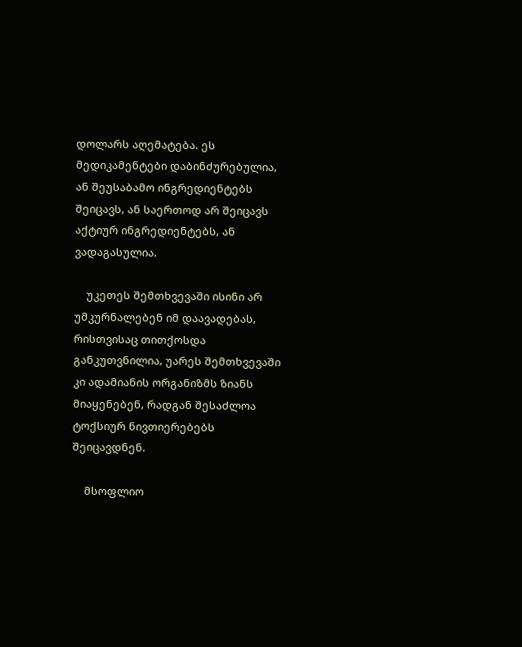დოლარს აღემატება. ეს მედიკამენტები დაბინძურებულია, ან შეუსაბამო ინგრედიენტებს შეიცავს, ან საერთოდ არ შეიცავს აქტიურ ინგრედიენტებს, ან ვადაგასულია.

    უკეთეს შემთხვევაში ისინი არ უმკურნალებენ იმ დაავადებას, რისთვისაც თითქოსდა განკუთვნილია, უარეს შემთხვევაში კი ადამიანის ორგანიზმს ზიანს მიაყენებენ, რადგან შესაძლოა ტოქსიურ ნივთიერებებს შეიცავდნენ.

    მსოფლიო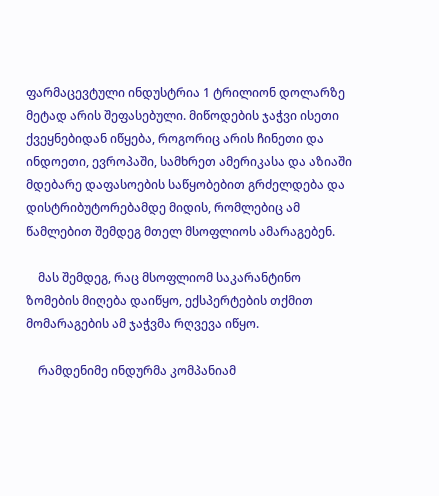ფარმაცევტული ინდუსტრია 1 ტრილიონ დოლარზე მეტად არის შეფასებული. მიწოდების ჯაჭვი ისეთი ქვეყნებიდან იწყება, როგორიც არის ჩინეთი და ინდოეთი, ევროპაში, სამხრეთ ამერიკასა და აზიაში მდებარე დაფასოების საწყობებით გრძელდება და დისტრიბუტორებამდე მიდის, რომლებიც ამ წამლებით შემდეგ მთელ მსოფლიოს ამარაგებენ.

    მას შემდეგ, რაც მსოფლიომ საკარანტინო ზომების მიღება დაიწყო, ექსპერტების თქმით მომარაგების ამ ჯაჭვმა რღვევა იწყო.

    რამდენიმე ინდურმა კომპანიამ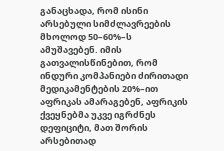განაცხადა, რომ ისინი არსებული სიმძლავრეების მხოლოდ 50–60%–ს ამუშავებენ. იმის გათვალისწინებით, რომ ინდური კომპანიები ძირითადი მედიკამენტების 20%–ით აფრიკას ამარაგებენ, აფრიკის ქვეყნებმა უკვე იგრძნეს დეფიციტი, მათ შორის არსებითად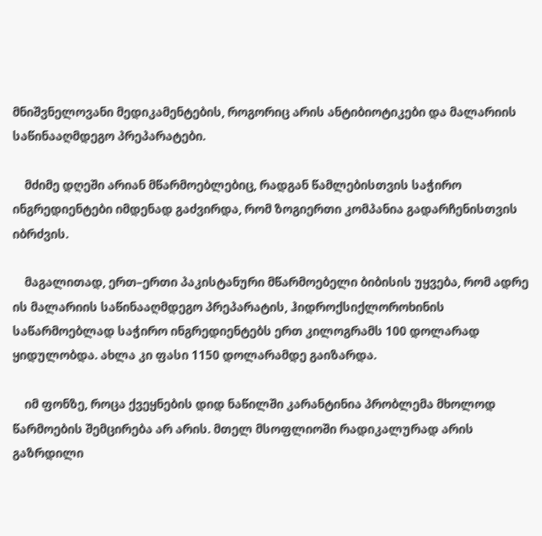მნიშვნელოვანი მედიკამენტების, როგორიც არის ანტიბიოტიკები და მალარიის საწინააღმდეგო პრეპარატები.

    მძიმე დღეში არიან მწარმოებლებიც, რადგან წამლებისთვის საჭირო ინგრედიენტები იმდენად გაძვირდა, რომ ზოგიერთი კომპანია გადარჩენისთვის იბრძვის.

    მაგალითად, ერთ–ერთი პაკისტანური მწარმოებელი ბიბისის უყვება, რომ ადრე ის მალარიის საწინააღმდეგო პრეპარატის, ჰიდროქსიქლოროხინის საწარმოებლად საჭირო ინგრედიენტებს ერთ კილოგრამს 100 დოლარად ყიდულობდა. ახლა კი ფასი 1150 დოლარამდე გაიზარდა.

    იმ ფონზე, როცა ქვეყნების დიდ ნაწილში კარანტინია პრობლემა მხოლოდ წარმოების შემცირება არ არის. მთელ მსოფლიოში რადიკალურად არის გაზრდილი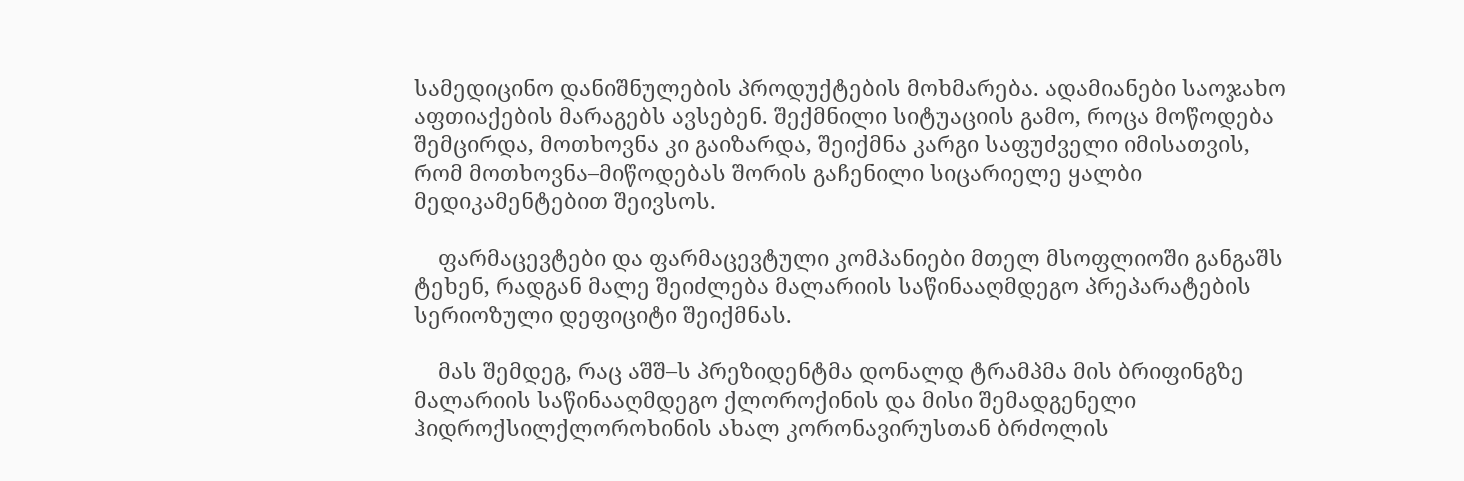სამედიცინო დანიშნულების პროდუქტების მოხმარება. ადამიანები საოჯახო აფთიაქების მარაგებს ავსებენ. შექმნილი სიტუაციის გამო, როცა მოწოდება შემცირდა, მოთხოვნა კი გაიზარდა, შეიქმნა კარგი საფუძველი იმისათვის, რომ მოთხოვნა–მიწოდებას შორის გაჩენილი სიცარიელე ყალბი მედიკამენტებით შეივსოს.

    ფარმაცევტები და ფარმაცევტული კომპანიები მთელ მსოფლიოში განგაშს ტეხენ, რადგან მალე შეიძლება მალარიის საწინააღმდეგო პრეპარატების სერიოზული დეფიციტი შეიქმნას.

    მას შემდეგ, რაც აშშ–ს პრეზიდენტმა დონალდ ტრამპმა მის ბრიფინგზე მალარიის საწინააღმდეგო ქლოროქინის და მისი შემადგენელი ჰიდროქსილქლოროხინის ახალ კორონავირუსთან ბრძოლის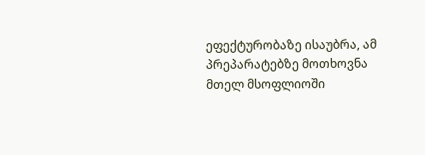ეფექტურობაზე ისაუბრა, ამ პრეპარატებზე მოთხოვნა მთელ მსოფლიოში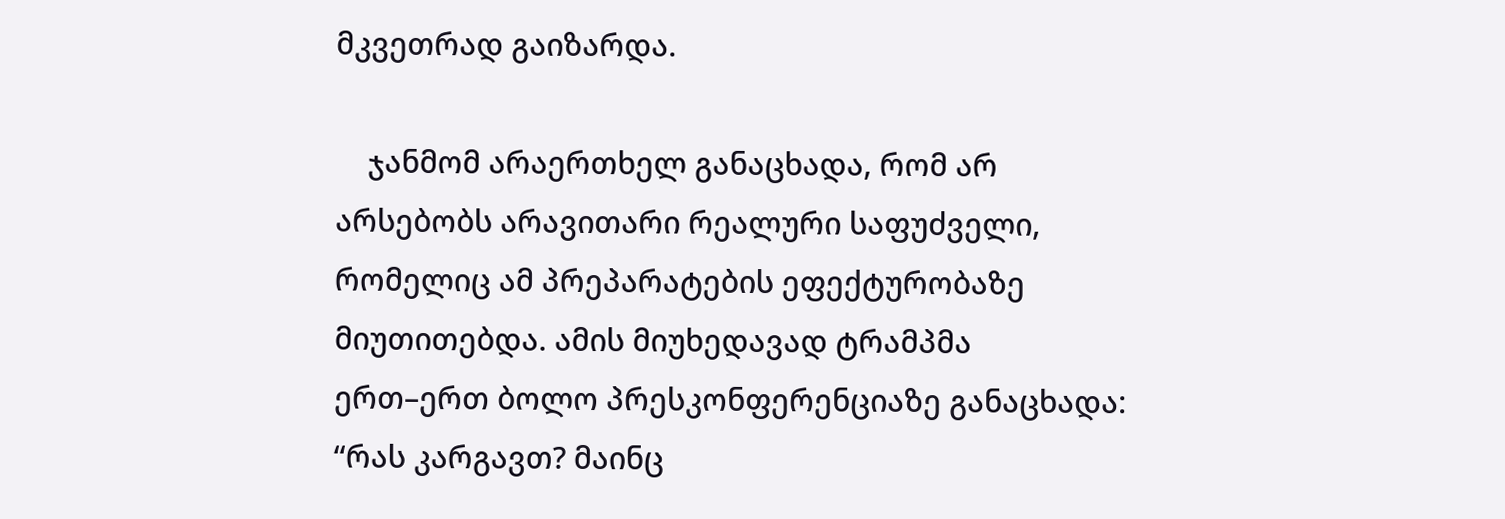მკვეთრად გაიზარდა.

    ჯანმომ არაერთხელ განაცხადა, რომ არ არსებობს არავითარი რეალური საფუძველი, რომელიც ამ პრეპარატების ეფექტურობაზე მიუთითებდა. ამის მიუხედავად ტრამპმა ერთ–ერთ ბოლო პრესკონფერენციაზე განაცხადა: “რას კარგავთ? მაინც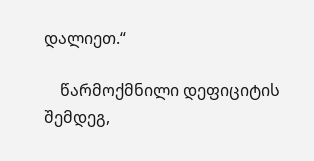დალიეთ.“

    წარმოქმნილი დეფიციტის შემდეგ,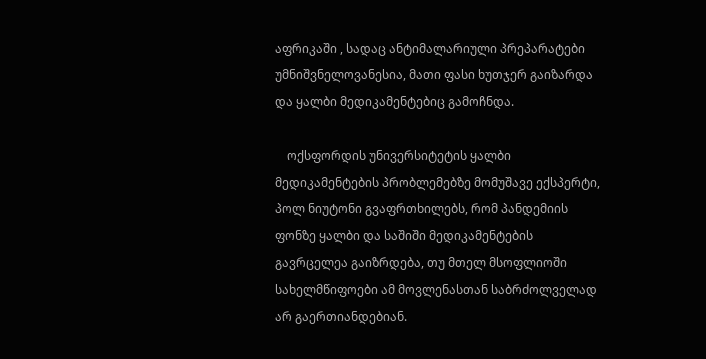აფრიკაში , სადაც ანტიმალარიული პრეპარატები უმნიშვნელოვანესია, მათი ფასი ხუთჯერ გაიზარდა და ყალბი მედიკამენტებიც გამოჩნდა.

    ოქსფორდის უნივერსიტეტის ყალბი მედიკამენტების პრობლემებზე მომუშავე ექსპერტი, პოლ ნიუტონი გვაფრთხილებს, რომ პანდემიის ფონზე ყალბი და საშიში მედიკამენტების გავრცელეა გაიზრდება, თუ მთელ მსოფლიოში სახელმწიფოები ამ მოვლენასთან საბრძოლველად არ გაერთიანდებიან.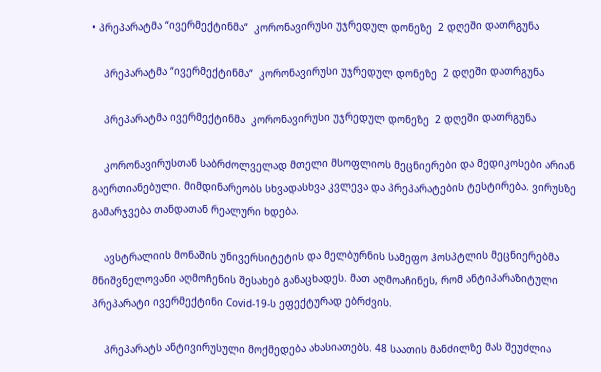• პრეპარატმა “ივერმექტინმა“  კორონავირუსი უჯრედულ დონეზე  2 დღეში დათრგუნა

    პრეპარატმა “ივერმექტინმა“  კორონავირუსი უჯრედულ დონეზე  2 დღეში დათრგუნა

    პრეპარატმა ივერმექტინმა  კორონავირუსი უჯრედულ დონეზე  2 დღეში დათრგუნა

    კორონავირუსთან საბრძოლველად მთელი მსოფლიოს მეცნიერები და მედიკოსები არიან გაერთიანებული. მიმდინარეობს სხვადასხვა კვლევა და პრეპარატების ტესტირება. ვირუსზე გამარჯვება თანდათან რეალური ხდება.

    ავსტრალიის მონაშის უნივერსიტეტის და მელბურნის სამეფო ჰოსპტლის მეცნიერებმა მნიშვნელოვანი აღმოჩენის შესახებ განაცხადეს. მათ აღმოაჩინეს, რომ ანტიპარაზიტული პრეპარატი ივერმექტინი Covid-19-ს ეფექტურად ებრძვის.

    პრეპარატს ანტივირუსული მოქმედება ახასიათებს. 48 საათის მანძილზე მას შეუძლია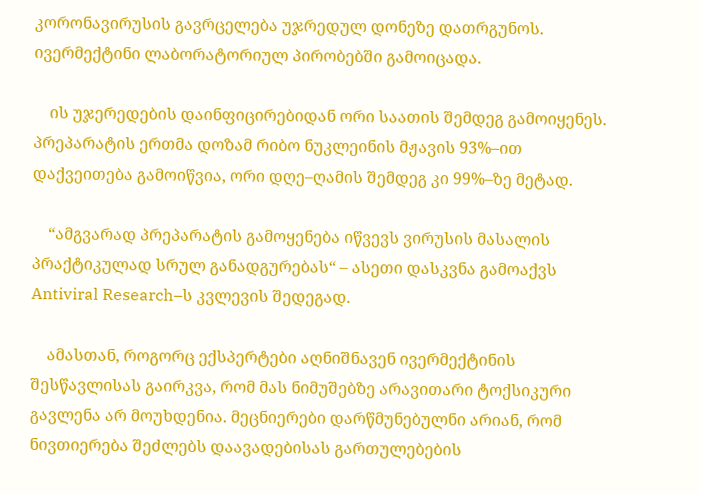კორონავირუსის გავრცელება უჯრედულ დონეზე დათრგუნოს. ივერმექტინი ლაბორატორიულ პირობებში გამოიცადა.

    ის უჯერედების დაინფიცირებიდან ორი საათის შემდეგ გამოიყენეს. პრეპარატის ერთმა დოზამ რიბო ნუკლეინის მჟავის 93%–ით დაქვეითება გამოიწვია, ორი დღე–ღამის შემდეგ კი 99%–ზე მეტად.

    “ამგვარად პრეპარატის გამოყენება იწვევს ვირუსის მასალის პრაქტიკულად სრულ განადგურებას“ – ასეთი დასკვნა გამოაქვს  Antiviral Research–ს კვლევის შედეგად.

    ამასთან, როგორც ექსპერტები აღნიშნავენ ივერმექტინის შესწავლისას გაირკვა, რომ მას ნიმუშებზე არავითარი ტოქსიკური გავლენა არ მოუხდენია. მეცნიერები დარწმუნებულნი არიან, რომ ნივთიერება შეძლებს დაავადებისას გართულებების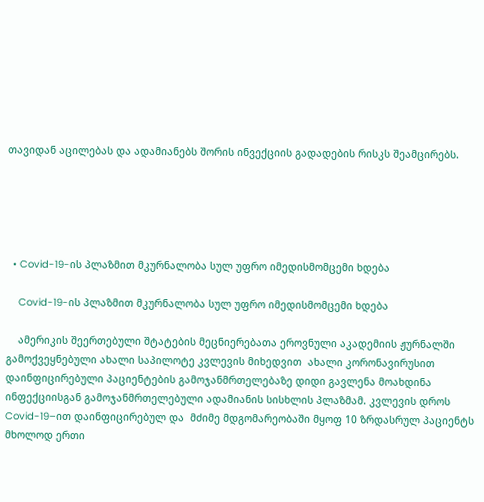თავიდან აცილებას და ადამიანებს შორის ინვექციის გადადების რისკს შეამცირებს.





  • Covid-19-ის პლაზმით მკურნალობა სულ უფრო იმედისმომცემი ხდება

    Covid-19-ის პლაზმით მკურნალობა სულ უფრო იმედისმომცემი ხდება

    ამერიკის შეერთებული შტატების მეცნიერებათა ეროვნული აკადემიის ჟურნალში გამოქვეყნებული ახალი საპილოტე კვლევის მიხედვით  ახალი კორონავირუსით დაინფიცირებული პაციენტების გამოჯანმრთელებაზე დიდი გავლენა მოახდინა ინფექციისგან გამოჯანმრთელებული ადამიანის სისხლის პლაზმამ. კვლევის დროს  Covid-19–ით დაინფიცირებულ და  მძიმე მდგომარეობაში მყოფ 10 ზრდასრულ პაციენტს მხოლოდ ერთი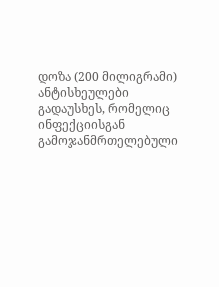დოზა (200 მილიგრამი) ანტისხეულები გადაუსხეს, რომელიც ინფექციისგან გამოჯანმრთელებული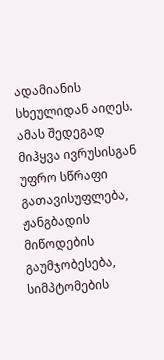ადამიანის სხეულიდან აიღეს. ამას შედეგად მიჰყვა ივრუსისგან უფრო სწრაფი გათავისუფლება, ჟანგბადის მიწოდების გაუმჯობესება, სიმპტომების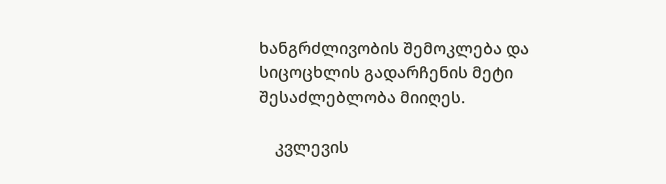ხანგრძლივობის შემოკლება და სიცოცხლის გადარჩენის მეტი შესაძლებლობა მიიღეს.

    კვლევის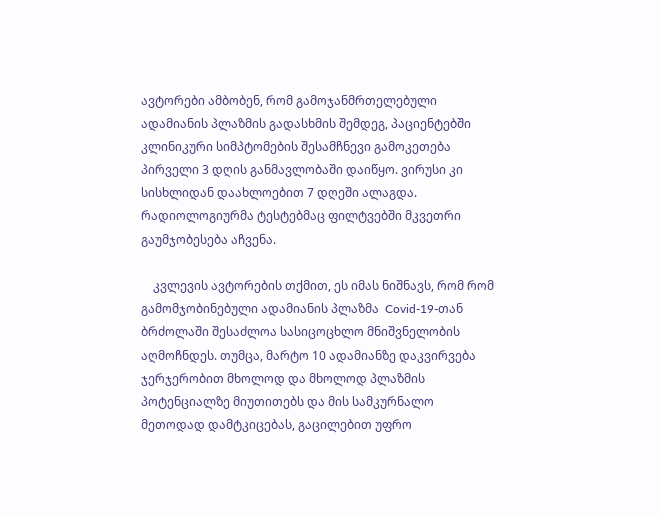ავტორები ამბობენ, რომ გამოჯანმრთელებული ადამიანის პლაზმის გადასხმის შემდეგ, პაციენტებში კლინიკური სიმპტომების შესამჩნევი გამოკეთება პირველი 3 დღის განმავლობაში დაიწყო. ვირუსი კი სისხლიდან დაახლოებით 7 დღეში ალაგდა. რადიოლოგიურმა ტესტებმაც ფილტვებში მკვეთრი გაუმჯობესება აჩვენა.

    კვლევის ავტორების თქმით, ეს იმას ნიშნავს, რომ რომ გამომჯობინებული ადამიანის პლაზმა  Covid-19-თან ბრძოლაში შესაძლოა სასიცოცხლო მნიშვნელობის აღმოჩნდეს. თუმცა, მარტო 10 ადამიანზე დაკვირვება ჯერჯერობით მხოლოდ და მხოლოდ პლაზმის პოტენციალზე მიუთითებს და მის სამკურნალო მეთოდად დამტკიცებას, გაცილებით უფრო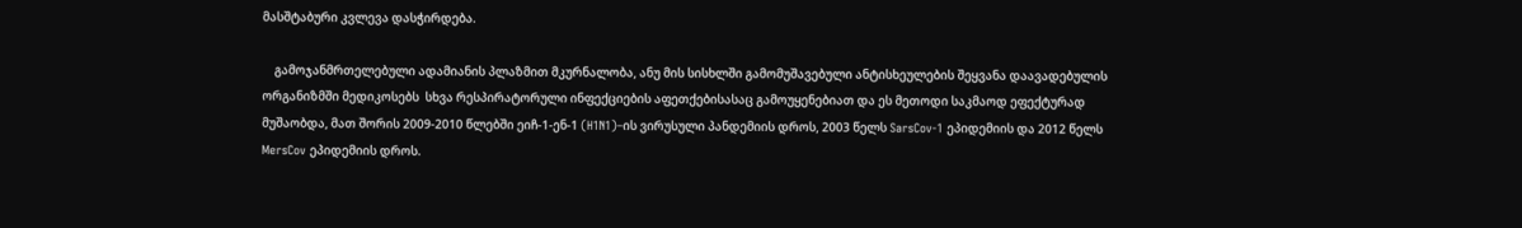მასშტაბური კვლევა დასჭირდება.

    გამოჯანმრთელებული ადამიანის პლაზმით მკურნალობა, ანუ მის სისხლში გამომუშავებული ანტისხეულების შეყვანა დაავადებულის ორგანიზმში მედიკოსებს  სხვა რესპირატორული ინფექციების აფეთქებისასაც გამოუყენებიათ და ეს მეთოდი საკმაოდ ეფექტურად მუშაობდა, მათ შორის 2009-2010 წლებში ეიჩ-1-ენ-1 (H1N1)–ის ვირუსული პანდემიის დროს, 2003 წელს SarsCov-1 ეპიდემიის და 2012 წელს MersCov ეპიდემიის დროს.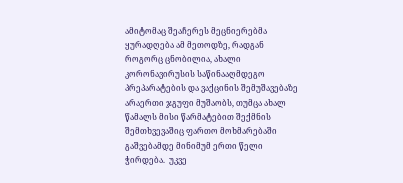ამიტომაც შეაჩერეს მეცნიერებმა ყურადღება ამ მეთოდზე, რადგან როგორც ცნობილია, ახალი კორონავირუსის საწინააღმდეგო პრეპარატების და ვაქცინის შემუშავებაზე არაერთი ჯგუფი მუშაობს, თუმცა ახალ წამალს მისი წარმატებით შექმნის შემთხვევაშიც ფართო მოხმარებაში გაშვებამდე მინიმუმ ერთი წელი ჭირდება.  უკვე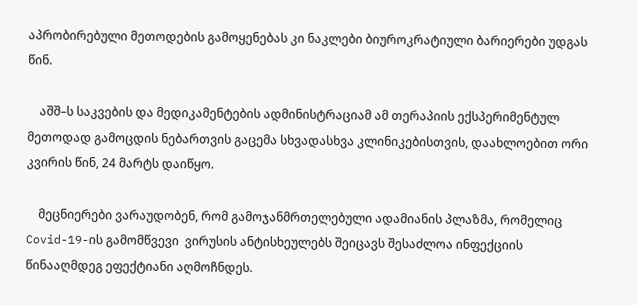აპრობირებული მეთოდების გამოყენებას კი ნაკლები ბიუროკრატიული ბარიერები უდგას წინ.

    აშშ–ს საკვების და მედიკამენტების ადმინისტრაციამ ამ თერაპიის ექსპერიმენტულ მეთოდად გამოცდის ნებართვის გაცემა სხვადასხვა კლინიკებისთვის, დაახლოებით ორი კვირის წინ, 24 მარტს დაიწყო.

    მეცნიერები ვარაუდობენ, რომ გამოჯანმრთელებული ადამიანის პლაზმა, რომელიც Covid-19-ის გამომწვევი  ვირუსის ანტისხეულებს შეიცავს შესაძლოა ინფექციის წინააღმდეგ ეფექტიანი აღმოჩნდეს.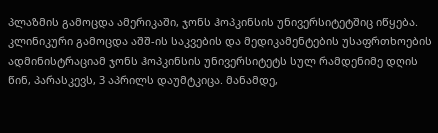პლაზმის გამოცდა ამერიკაში, ჯონს ჰოპკინსის უნივერსიტეტშიც იწყება. კლინიკური გამოცდა აშშ-ის საკვების და მედიკამენტების უსაფრთხოების ადმინისტრაციამ ჯონს ჰოპკინსის უნივერსიტეტს სულ რამდენიმე დღის წინ, პარასკევს, 3 აპრილს დაუმტკიცა. მანამდე,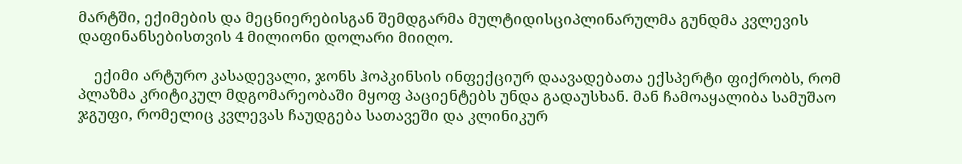მარტში, ექიმების და მეცნიერებისგან შემდგარმა მულტიდისციპლინარულმა გუნდმა კვლევის დაფინანსებისთვის 4 მილიონი დოლარი მიიღო.

    ექიმი არტურო კასადევალი, ჯონს ჰოპკინსის ინფექციურ დაავადებათა ექსპერტი ფიქრობს, რომ პლაზმა კრიტიკულ მდგომარეობაში მყოფ პაციენტებს უნდა გადაუსხან. მან ჩამოაყალიბა სამუშაო ჯგუფი, რომელიც კვლევას ჩაუდგება სათავეში და კლინიკურ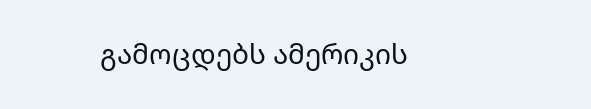გამოცდებს ამერიკის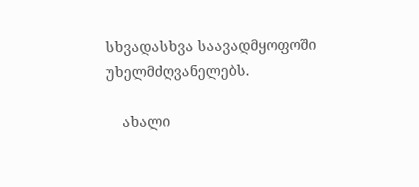სხვადასხვა საავადმყოფოში უხელმძღვანელებს.

    ახალი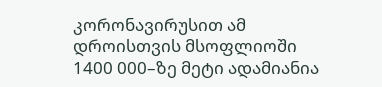კორონავირუსით ამ დროისთვის მსოფლიოში 1400 000–ზე მეტი ადამიანია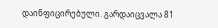დაინფიცირებული. გარდაიცვალა 81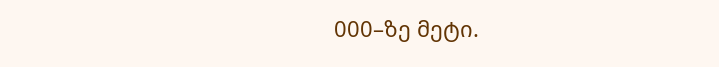000–ზე მეტი.